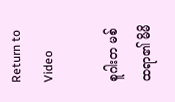Return to Video

စူဂါးတ မစ်ထရာ၏ မိမိ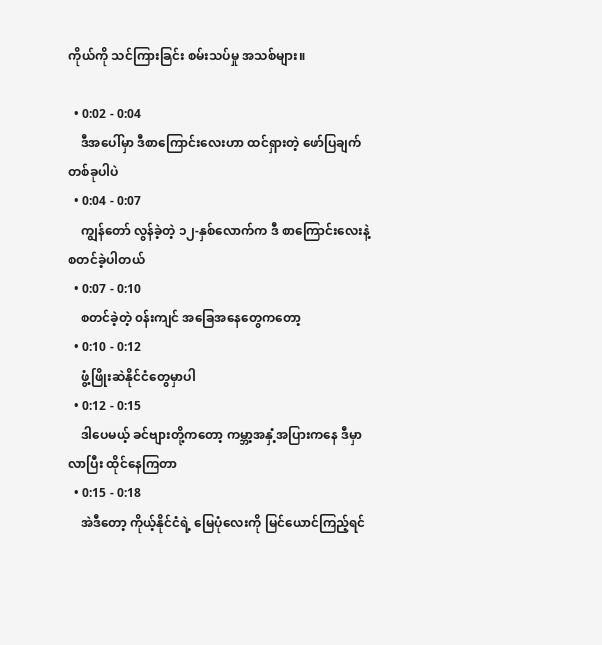ကိုယ်ကို သင်ကြားခြင်း စမ်းသပ်မှု အသစ်များ။

  • 0:02 - 0:04
    ဒီအပေါ်မှာ ဒီစာကြောင်းလေးဟာ ထင်ရှားတဲ့ ဖော်ပြချက် တစ်ခုပါပဲ
  • 0:04 - 0:07
    ကျွန်တော် လွန်ခဲ့တဲ့ ၁၂-နှစ်လောက်က ဒီ စာကြောင်းလေးနဲ့ စတင်ခဲ့ပါတယ်
  • 0:07 - 0:10
    စတင်ခဲ့တဲ့ ၀န်းကျင် အခြေအနေတွေကတော့
  • 0:10 - 0:12
    ဖွံ့ဖြိုးဆဲနိုင်ငံတွေမှာပါ
  • 0:12 - 0:15
    ဒါပေမယ့် ခင်ဗျားတို့ကတော့ ကမ္ဘာ့အနှံ့အပြားကနေ ဒီမှာလာပြီး ထိုင်နေကြတာ
  • 0:15 - 0:18
    အဲဒီတော့ ကိုယ့်နိုင်ငံရဲ့ မြေပုံလေးကို မြင်ယောင်ကြည့်ရင်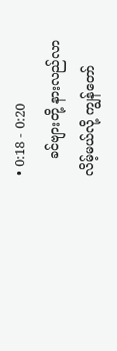• 0:18 - 0:20
    ခင်ဗျားတို့ နားလည်လာလိမ့်မယ်လို့ ကျွန်တော်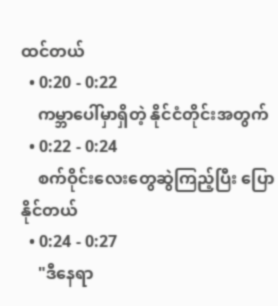ထင်တယ်
  • 0:20 - 0:22
    ကမ္ဘာပေါ်မှာရှိတဲ့ နိုင်ငံတိုင်းအတွက်
  • 0:22 - 0:24
    စက်ဝိုင်းလေးတွေဆွဲကြည့်ပြီး ပြောနိုင်တယ်
  • 0:24 - 0:27
    "ဒီနေရာ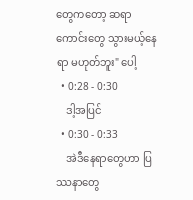တွေကတော့ ဆရာကောင်းတွေ သွားမယ့်နေရာ မဟုတ်ဘူး" ပေါ့
  • 0:28 - 0:30
    ဒါ့အပြင်
  • 0:30 - 0:33
    အဲဒီနေရာတွေဟာ ပြဿနာတွေ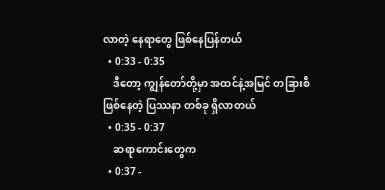လာတဲ့ နေရာတွေ ဖြစ်နေပြန်တယ်
  • 0:33 - 0:35
    ဒီတော့ ကျွန်တော်တို့မှာ အထင်နဲ့အမြင် တခြားစီဖြစ်နေတဲ့ ပြဿနာ တစ်ခု ရှိလာတယ်
  • 0:35 - 0:37
    ဆရာကောင်းတွေက
  • 0:37 -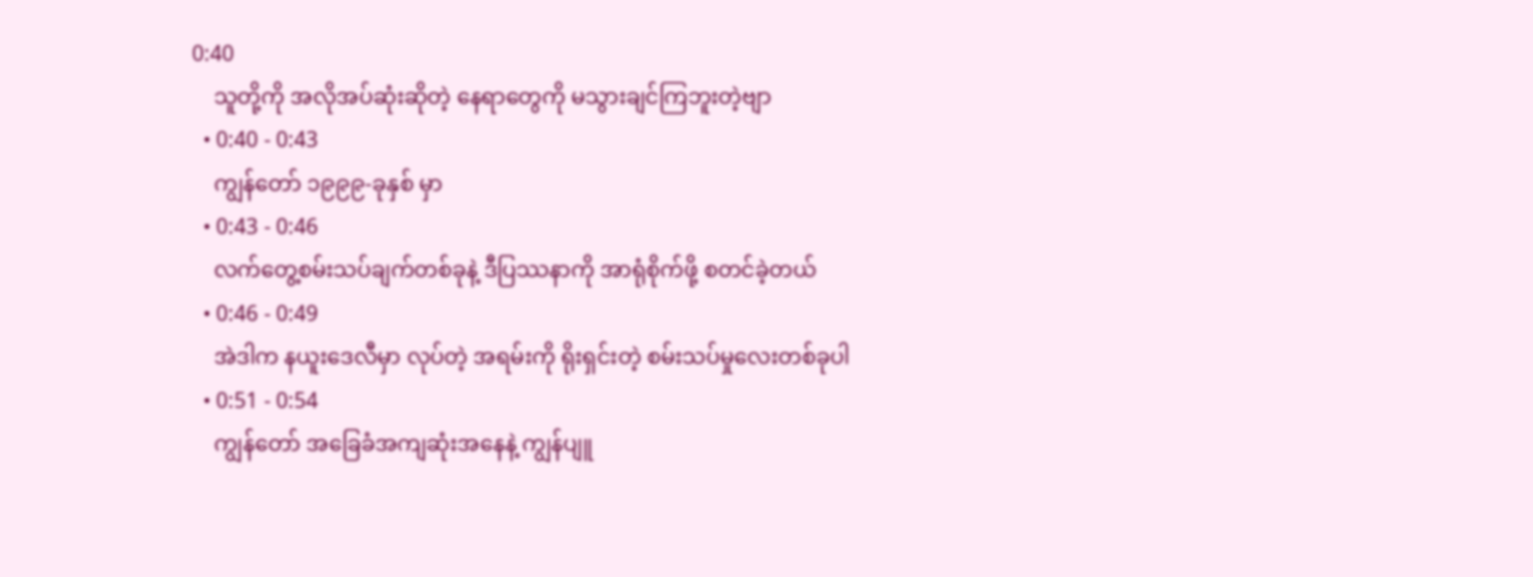0:40
    သူတို့ကို အလိုအပ်ဆုံးဆိုတဲ့ နေရာတွေကို မသွားချင်ကြဘူးတဲ့ဗျာ
  • 0:40 - 0:43
    ကျွန်တော် ၁၉၉၉-ခုနှစ် မှာ
  • 0:43 - 0:46
    လက်တွေ့စမ်းသပ်ချက်တစ်ခုနဲ့ ဒီပြဿနာကို အာရုံစိုက်ဖို့ စတင်ခဲ့တယ်
  • 0:46 - 0:49
    အဲဒါက နယူးဒေလီမှာ လုပ်တဲ့ အရမ်းကို ရိုးရှင်းတဲ့ စမ်းသပ်မှုလေးတစ်ခုပါ
  • 0:51 - 0:54
    ကျွန်တော် အခြေခံအကျဆုံးအနေနဲ့ ကျွန်ပျူ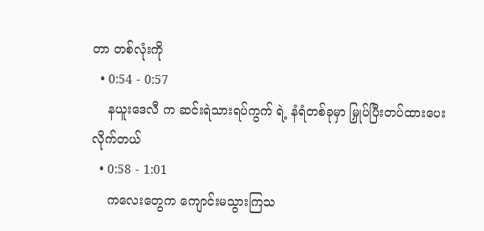တာ တစ်လုံးကို
  • 0:54 - 0:57
    နယူးဒေလီ က ဆင်းရဲသားရပ်ကွက် ရဲ့ နံရံတစ်ခုမှာ မြှုပ်ပြီးတပ်ထားပေးလိုက်တယ်
  • 0:58 - 1:01
    ကလေးတွေက ကျောင်းမသွားကြသ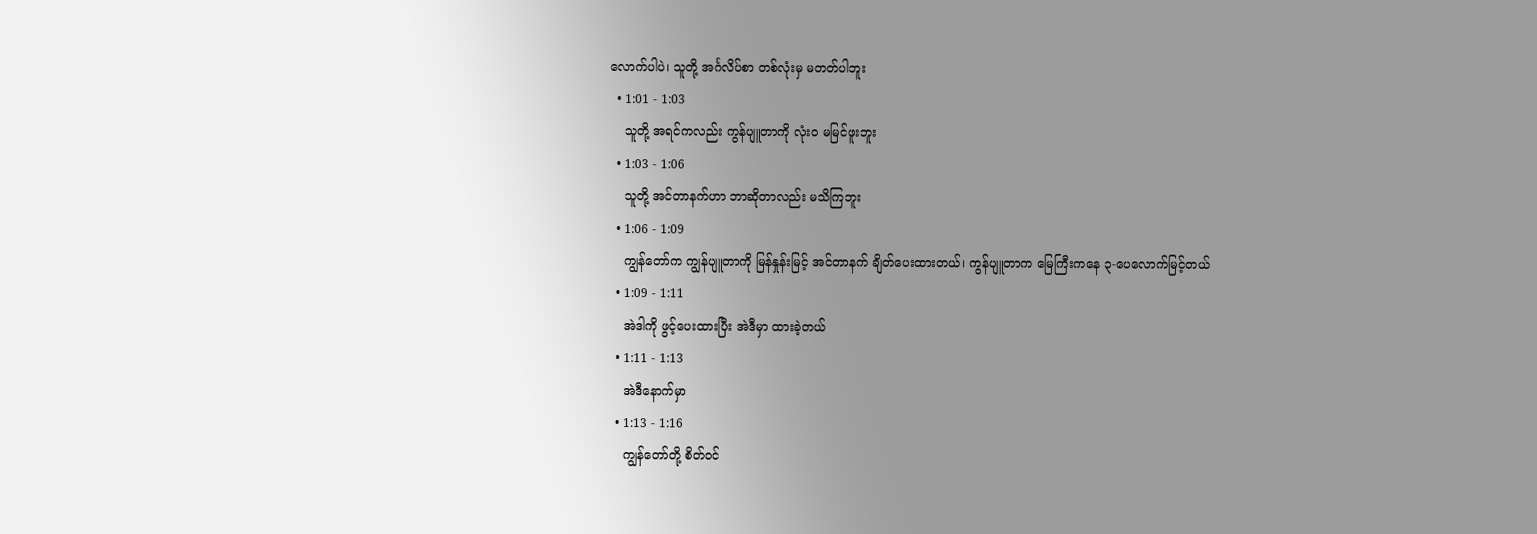လောက်ပါပဲ၊ သူတို့ အင်္ဂလိပ်စာ တစ်လုံးမှ မတတ်ပါဘူး
  • 1:01 - 1:03
    သူတို့ အရင်ကလည်း ကွန်ပျူတာကို လုံးဝ မမြင်ဖူးဘူး
  • 1:03 - 1:06
    သူတို့ အင်တာနက်ဟာ ဘာဆိုတာလည်း မသိကြဘူး
  • 1:06 - 1:09
    ကျွန်တော်က ကျွန်ပျူတာကို မြန်နှုန်းမြင့် အင်တာနက် ချိတ်ပေးထားတယ်၊ ကွန်ပျူတာက မြေကြီးကနေ ၃-ပေလောက်မြင့်တယ်
  • 1:09 - 1:11
    အဲဒါကို ဖွင့်ပေးထားပြီး အဲဒီမှာ ထားခဲ့တယ်
  • 1:11 - 1:13
    အဲဒီနောက်မှာ
  • 1:13 - 1:16
    ကျွန်တော်တို့ စိတ်ဝင်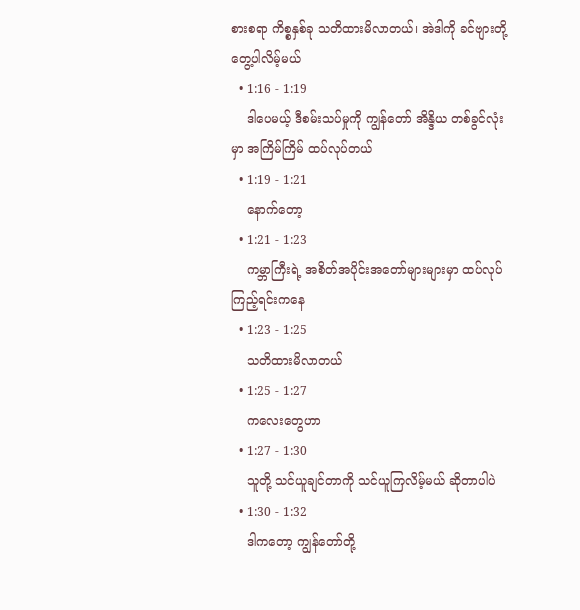စားစရာ ကိစ္စနှစ်ခု သတိထားမိလာတယ်၊ အဲဒါကို ခင်ဗျားတို့ တွေ့ပါလိမ့်မယ်
  • 1:16 - 1:19
    ဒါပေမယ့် ဒီစမ်းသပ်မှုကို ကျွန်တော် အိန္ဒိယ တစ်ခွင်လုံးမှာ အကြိမ်ကြိမ် ထပ်လုပ်တယ်
  • 1:19 - 1:21
    နောက်တော့
  • 1:21 - 1:23
    ကမ္ဘာကြီးရဲ့ အစိတ်အပိုင်းအတော်များများမှာ ထပ်လုပ်ကြည့်ရင်းကနေ
  • 1:23 - 1:25
    သတိထားမိလာတယ်
  • 1:25 - 1:27
    ကလေးတွေဟာ
  • 1:27 - 1:30
    သူတို့ သင်ယူချင်တာကို သင်ယူကြလိမ့်မယ် ဆိုတာပါပဲ
  • 1:30 - 1:32
    ဒါကတော့ ကျွန်တော်တို့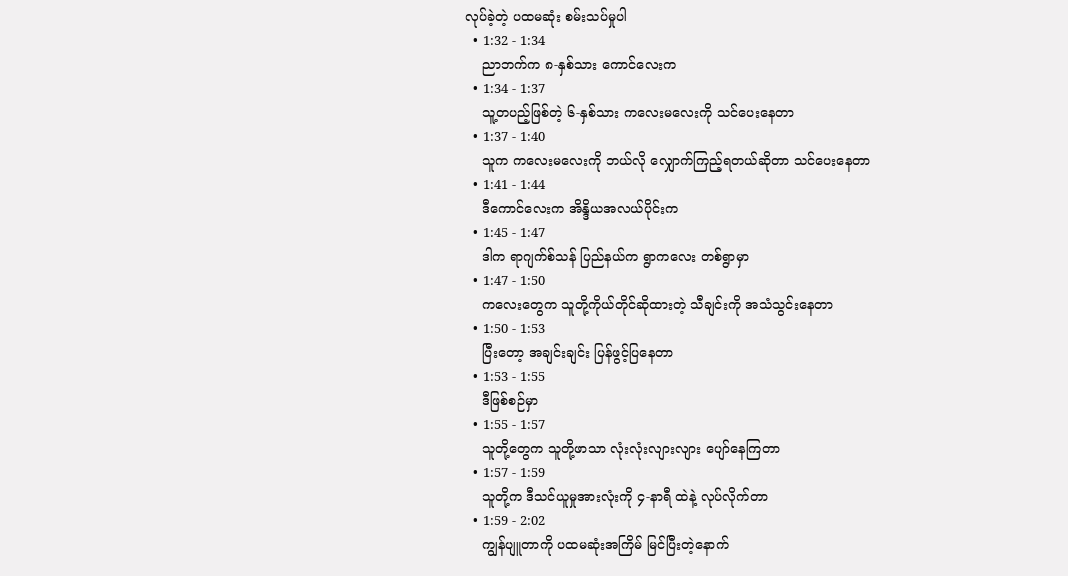လုပ်ခဲ့တဲ့ ပထမဆုံး စမ်းသပ်မှုပါ
  • 1:32 - 1:34
    ညာဘက်က ၈-နှစ်သား ကောင်လေးက
  • 1:34 - 1:37
    သူ့တပည့်ဖြစ်တဲ့ ၆-နှစ်သား ကလေးမလေးကို သင်ပေးနေတာ
  • 1:37 - 1:40
    သူက ကလေးမလေးကို ဘယ်လို လျှောက်ကြည့်ရတယ်ဆိုတာ သင်ပေးနေတာ
  • 1:41 - 1:44
    ဒီကောင်လေးက အိန္ဒိယအလယ်ပိုင်းက
  • 1:45 - 1:47
    ဒါက ရာဂျက်စ်သန် ပြည်နယ်က ရွာကလေး တစ်ရွာမှာ
  • 1:47 - 1:50
    ကလေးတွေက သူတို့ကိုယ်တိုင်ဆိုထားတဲ့ သီချင်းကို အသံသွင်းနေတာ
  • 1:50 - 1:53
    ပြီးတော့ အချင်းချင်း ပြန်ဖွင့်ပြနေတာ
  • 1:53 - 1:55
    ဒီဖြစ်စဉ်မှာ
  • 1:55 - 1:57
    သူတို့တွေက သူတို့ဖာသာ လုံးလုံးလျားလျား ပျော်နေကြတာ
  • 1:57 - 1:59
    သူတို့က ဒီသင်ယူမှုအားလုံးကို ၄-နာရီ ထဲနဲ့ လုပ်လိုက်တာ
  • 1:59 - 2:02
    ကျွန်ပျူတာကို ပထမဆုံးအကြိမ် မြင်ပြီးတဲ့နောက်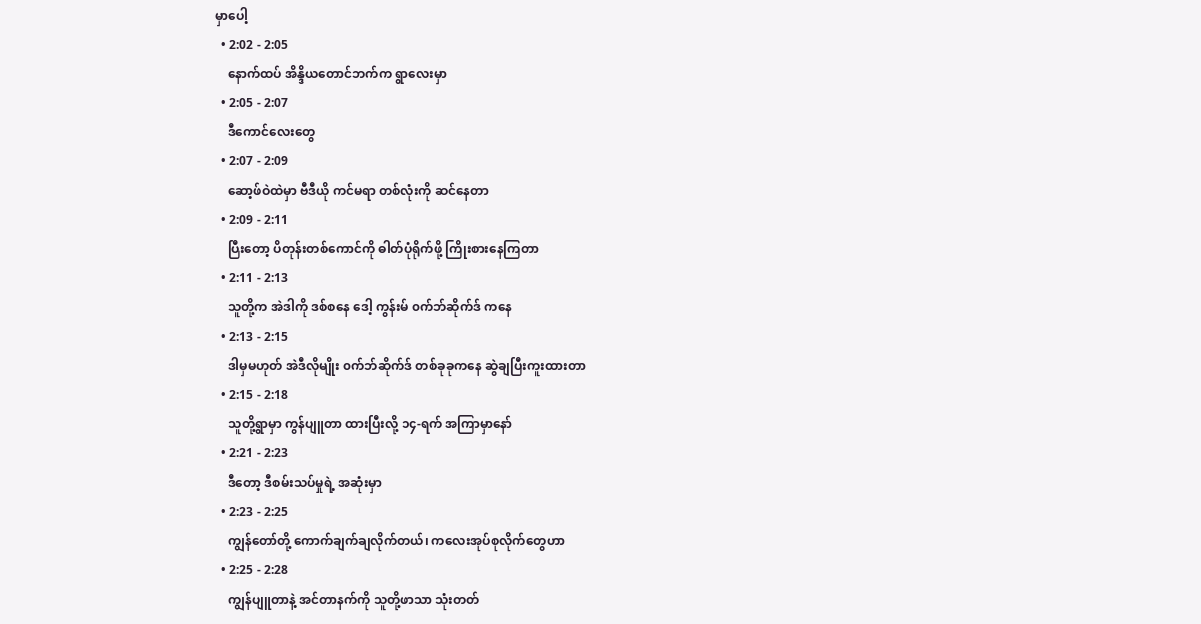မှာပေါ့
  • 2:02 - 2:05
    နောက်ထပ် အိန္ဒိယတောင်ဘက်က ရွာလေးမှာ
  • 2:05 - 2:07
    ဒီကောင်လေးတွေ
  • 2:07 - 2:09
    ဆော့ဖ်ဝဲထဲမှာ ဗီဒီယို ကင်မရာ တစ်လုံးကို ဆင်နေတာ
  • 2:09 - 2:11
    ပြီးတော့ ပိတုန်းတစ်ကောင်ကို ဓါတ်ပုံရိုက်ဖို့ ကြိုးစားနေကြတာ
  • 2:11 - 2:13
    သူတို့က အဲဒါကို ဒစ်စနေ ဒေါ့ ကွန်းမ် ၀က်ဘ်ဆိုက်ဒ် ကနေ
  • 2:13 - 2:15
    ဒါမှမဟုတ် အဲဒီလိုမျိုး ၀က်ဘ်ဆိုက်ဒ် တစ်ခုခုကနေ ဆွဲချပြီးကူးထားတာ
  • 2:15 - 2:18
    သူတို့ရွာမှာ ကွန်ပျူတာ ထားပြီးလို့ ၁၄-ရက် အကြာမှာနော်
  • 2:21 - 2:23
    ဒီတော့ ဒီစမ်းသပ်မှုရဲ့ အဆုံးမှာ
  • 2:23 - 2:25
    ကျွန်တော်တို့ ကောက်ချက်ချလိုက်တယ်၊ ကလေးအုပ်စုလိုက်တွေဟာ
  • 2:25 - 2:28
    ကျွန်ပျူတာနဲ့ အင်တာနက်ကို သူတို့ဖာသာ သုံးတတ်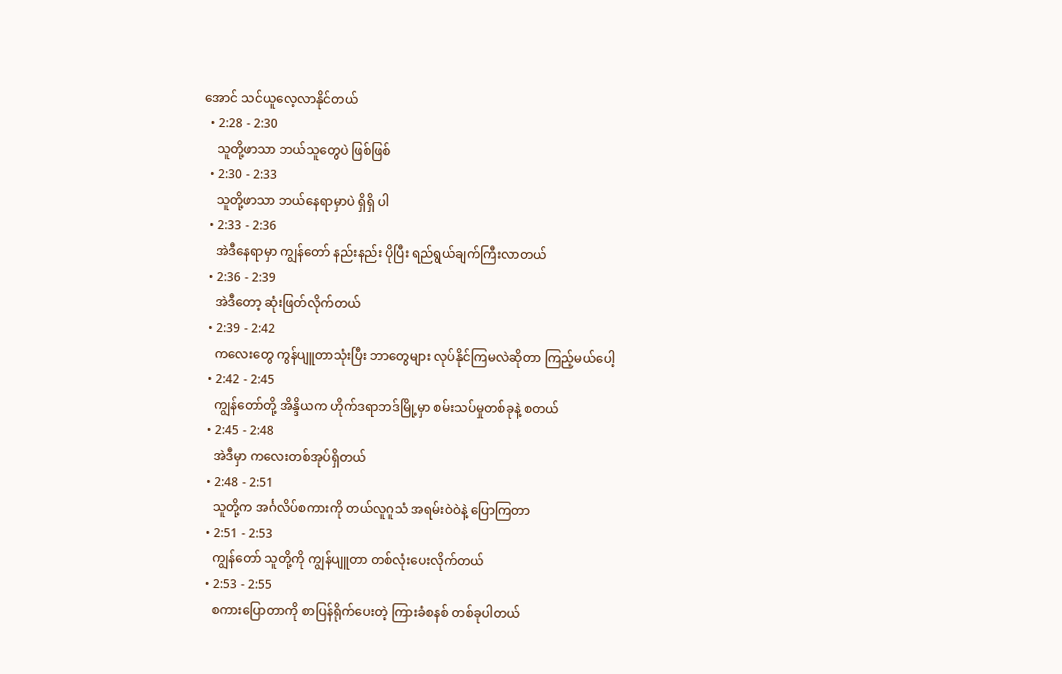အောင် သင်ယူလေ့လာနိုင်တယ်
  • 2:28 - 2:30
    သူတို့ဖာသာ ဘယ်သူတွေပဲ ဖြစ်ဖြစ်
  • 2:30 - 2:33
    သူတို့ဖာသာ ဘယ်နေရာမှာပဲ ရှိရှိ ပါ
  • 2:33 - 2:36
    အဲဒီနေရာမှာ ကျွန်တော် နည်းနည်း ပိုပြီး ရည်ရွယ်ချက်ကြီးလာတယ်
  • 2:36 - 2:39
    အဲဒီတော့ ဆုံးဖြတ်လိုက်တယ်
  • 2:39 - 2:42
    ကလေးတွေ ကွန်ပျူတာသုံးပြီး ဘာတွေများ လုပ်နိုင်ကြမလဲဆိုတာ ကြည့်မယ်ပေါ့
  • 2:42 - 2:45
    ကျွန်တော်တို့ အိန္ဒိယက ဟိုက်ဒရာဘဒ်မြို့မှာ စမ်းသပ်မှုတစ်ခုနဲ့ စတယ်
  • 2:45 - 2:48
    အဲဒီမှာ ကလေးတစ်အုပ်ရှိတယ်
  • 2:48 - 2:51
    သူတို့က အင်္ဂလိပ်စကားကို တယ်လူဂူသံ အရမ်းဝဲဝဲနဲ့ ပြောကြတာ
  • 2:51 - 2:53
    ကျွန်တော် သူတို့ကို ကျွန်ပျူတာ တစ်လုံးပေးလိုက်တယ်
  • 2:53 - 2:55
    စကားပြောတာကို စာပြန်ရိုက်ပေးတဲ့ ကြားခံစနစ် တစ်ခုပါတယ်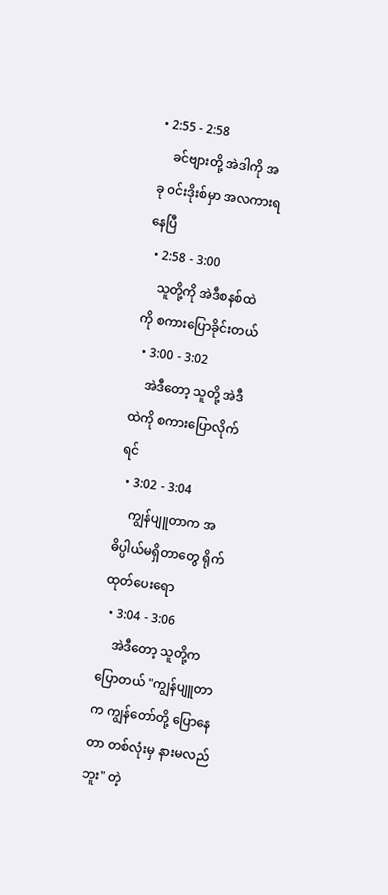• 2:55 - 2:58
    ခင်ဗျားတို့ အဲဒါကို အခု ၀င်းဒိုးစ်မှာ အလကားရနေပြီ
  • 2:58 - 3:00
    သူတို့ကို အဲဒီစနစ်ထဲကို စကားပြောခိုင်းတယ်
  • 3:00 - 3:02
    အဲဒီတော့ သူတို့ အဲဒီထဲကို စကားပြောလိုက်ရင်
  • 3:02 - 3:04
    ကျွန်ပျူတာက အဓိပ္ပါယ်မရှိတာတွေ ရိုက်ထုတ်ပေးရော
  • 3:04 - 3:06
    အဲဒီတော့ သူတို့ကပြောတယ် "ကျွန်ပျူတာက ကျွန်တော်တို့ ပြောနေတာ တစ်လုံးမှ နားမလည်ဘူး" တဲ့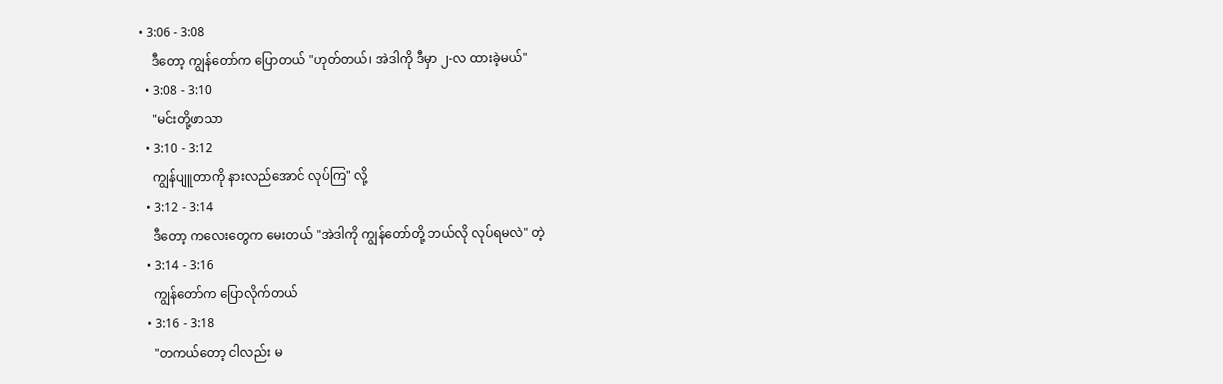• 3:06 - 3:08
    ဒီတော့ ကျွန်တော်က ပြောတယ် "ဟုတ်တယ်၊ အဲဒါကို ဒီမှာ ၂-လ ထားခဲ့မယ်"
  • 3:08 - 3:10
    "မင်းတို့ဖာသာ
  • 3:10 - 3:12
    ကျွန်ပျူတာကို နားလည်အောင် လုပ်ကြ" လို့
  • 3:12 - 3:14
    ဒီတော့ ကလေးတွေက မေးတယ် "အဲဒါကို ကျွန်တော်တို့ ဘယ်လို လုပ်ရမလဲ" တဲ့
  • 3:14 - 3:16
    ကျွန်တော်က ပြောလိုက်တယ်
  • 3:16 - 3:18
    "တကယ်တော့ ငါလည်း မ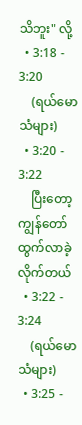သိဘူး" လို့
  • 3:18 - 3:20
    (ရယ်မောသံများ)
  • 3:20 - 3:22
    ပြီးတော့ ကျွန်တော် ထွက်လာခဲ့လိုက်တယ်
  • 3:22 - 3:24
    (ရယ်မောသံများ)
  • 3:25 -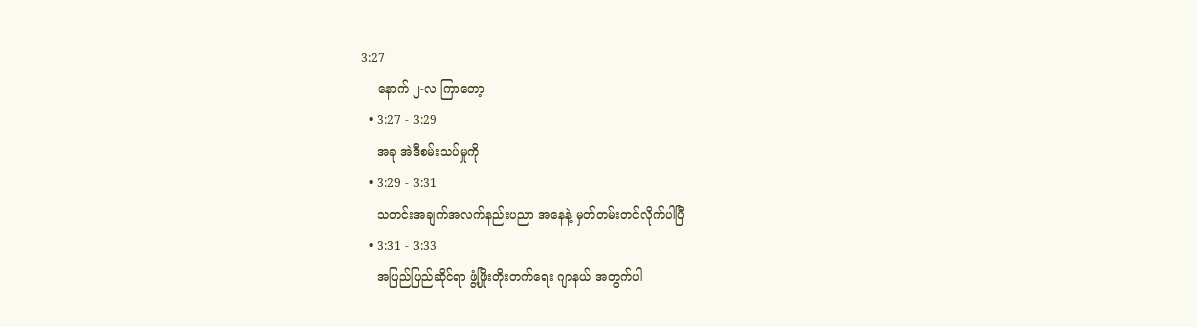3:27
    နောက် ၂-လ ကြာတော့
  • 3:27 - 3:29
    အခု အဲဒီစမ်းသပ်မှုကို
  • 3:29 - 3:31
    သတင်းအချက်အလက်နည်းပညာ အနေနဲ့ မှတ်တမ်းတင်လိုက်ပါပြီ
  • 3:31 - 3:33
    အပြည်ပြည်ဆိုင်ရာ ဖွံ့ဖြိုးတိုးတက်ရေး ဂျာနယ် အတွက်ပါ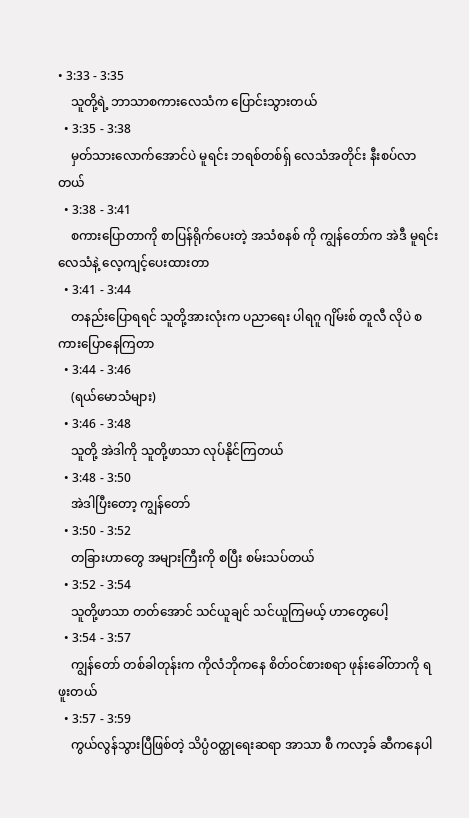• 3:33 - 3:35
    သူတို့ရဲ့ ဘာသာစကားလေသံက ပြောင်းသွားတယ်
  • 3:35 - 3:38
    မှတ်သားလောက်အောင်ပဲ မူရင်း ဘရစ်တစ်ရှ် လေသံအတိုင်း နီးစပ်လာတယ်
  • 3:38 - 3:41
    စကားပြောတာကို စာပြန်ရိုက်ပေးတဲ့ အသံစနစ် ကို ကျွန်တော်က အဲဒီ မူရင်း လေသံနဲ့ လေ့ကျင့်ပေးထားတာ
  • 3:41 - 3:44
    တနည်းပြောရရင် သူတို့အားလုံးက ပညာရေး ပါရဂူ ဂျိမ်းစ် တူလီ လိုပဲ စကားပြောနေကြတာ
  • 3:44 - 3:46
    (ရယ်မောသံများ)
  • 3:46 - 3:48
    သူတို့ အဲဒါကို သူတို့ဖာသာ လုပ်နိုင်ကြတယ်
  • 3:48 - 3:50
    အဲဒါပြီးတော့ ကျွန်တော်
  • 3:50 - 3:52
    တခြားဟာတွေ အများကြီးကို စပြီး စမ်းသပ်တယ်
  • 3:52 - 3:54
    သူတို့ဖာသာ တတ်အောင် သင်ယူချင် သင်ယူကြမယ့် ဟာတွေပေါ့
  • 3:54 - 3:57
    ကျွန်တော် တစ်ခါတုန်းက ကိုလံဘိုကနေ စိတ်ဝင်စားစရာ ဖုန်းခေါ်တာကို ရဖူးတယ်
  • 3:57 - 3:59
    ကွယ်လွန်သွားပြီဖြစ်တဲ့ သိပ္ပံဝတ္ထုရေးဆရာ အာသာ စီ ကလာ့ခ် ဆီကနေပါ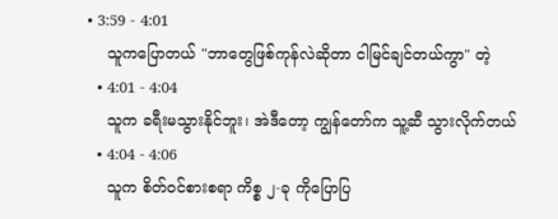• 3:59 - 4:01
    သူကပြောတယ် "ဘာတွေဖြစ်ကုန်လဲဆိုတာ ငါမြင်ချင်တယ်ကွာ" တဲ့
  • 4:01 - 4:04
    သူက ခရီးမသွားနိုင်ဘူး၊ အဲဒီတော့ ကျွန်တော်က သူ့ဆီ သွားလိုက်တယ်
  • 4:04 - 4:06
    သူက စိတ်ဝင်စားစရာ ကိစ္စ ၂-ခု ကိုပြောပြ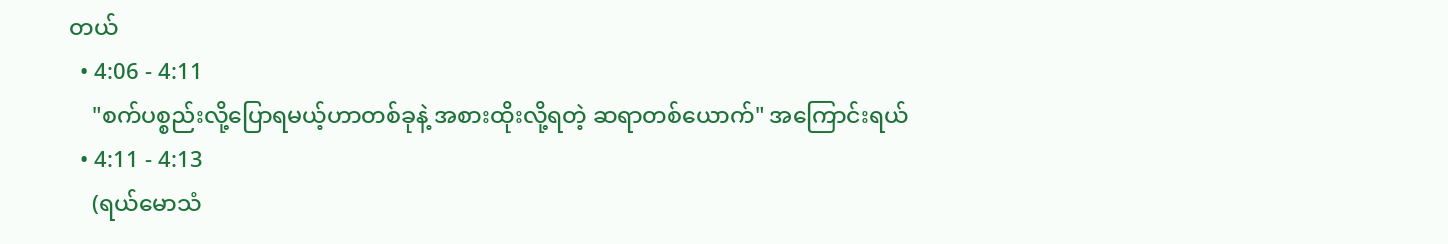တယ်
  • 4:06 - 4:11
    "စက်ပစ္စည်းလို့ပြောရမယ့်ဟာတစ်ခုနဲ့ အစားထိုးလို့ရတဲ့ ဆရာတစ်ယောက်" အကြောင်းရယ်
  • 4:11 - 4:13
    (ရယ်မောသံ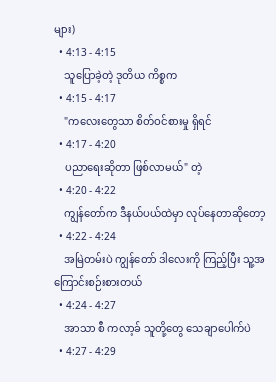များ)
  • 4:13 - 4:15
    သူပြောခဲ့တဲ့ ဒုတိယ ကိစ္စက
  • 4:15 - 4:17
    "ကလေးတွေသာ စိတ်ဝင်စားမှု ရှိရင်
  • 4:17 - 4:20
    ပညာရေးဆိုတာ ဖြစ်လာမယ်" တဲ့
  • 4:20 - 4:22
    ကျွန်တော်က ဒီနယ်ပယ်ထဲမှာ လုပ်နေတာဆိုတော့
  • 4:22 - 4:24
    အမြဲတမ်းပဲ ကျွန်တော် ဒါလေးကို ကြည့်ပြီး သူ့အကြောင်းစဉ်းစားတယ်
  • 4:24 - 4:27
    အာသာ စီ ကလာ့ခ် သူတို့တွေ သေချာပေါက်ပဲ
  • 4:27 - 4:29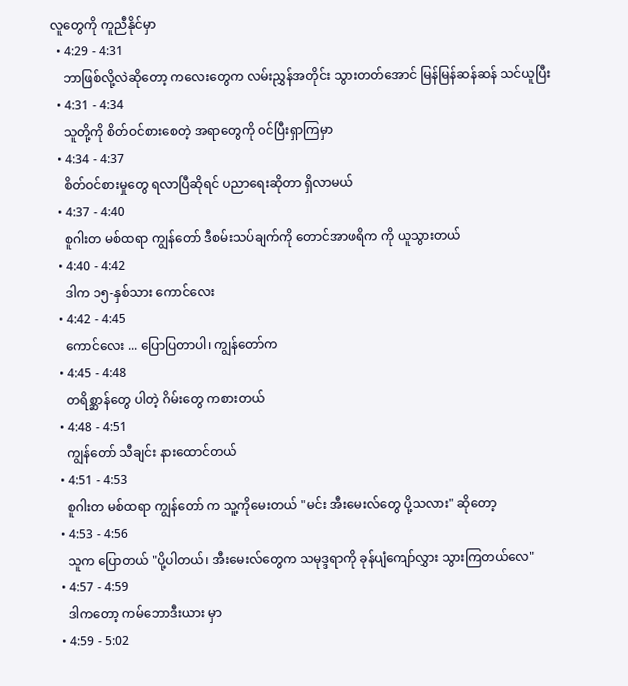လူတွေကို ကူညီနိုင်မှာ
  • 4:29 - 4:31
    ဘာဖြစ်လို့လဲဆိုတော့ ကလေးတွေက လမ်းညွှန်အတိုင်း သွားတတ်အောင် မြန်မြန်ဆန်ဆန် သင်ယူပြီး
  • 4:31 - 4:34
    သူတို့ကို စိတ်ဝင်စားစေတဲ့ အရာတွေကို ၀င်ပြီးရှာကြမှာ
  • 4:34 - 4:37
    စိတ်ဝင်စားမှုတွေ ရလာပြီဆိုရင် ပညာရေးဆိုတာ ရှိလာမယ်
  • 4:37 - 4:40
    စူဂါးတ မစ်ထရာ ကျွန်တော် ဒီစမ်းသပ်ချက်ကို တောင်အာဖရိက ကို ယူသွားတယ်
  • 4:40 - 4:42
    ဒါက ၁၅-နှစ်သား ကောင်လေး
  • 4:42 - 4:45
    ကောင်လေး ... ပြောပြတာပါ၊ ကျွန်တော်က
  • 4:45 - 4:48
    တရိစ္ဆာန်တွေ ပါတဲ့ ဂိမ်းတွေ ကစားတယ်
  • 4:48 - 4:51
    ကျွန်တော် သီချင်း နားထောင်တယ်
  • 4:51 - 4:53
    စူဂါးတ မစ်ထရာ ကျွန်တော် က သူ့ကိုမေးတယ် "မင်း အီးမေးလ်တွေ ပို့သလား" ဆိုတော့
  • 4:53 - 4:56
    သူက ပြောတယ် "ပို့ပါတယ်၊ အီးမေးလ်တွေက သမုဒ္ဒရာကို ခုန်ပျံကျော်လွှား သွားကြတယ်လေ"
  • 4:57 - 4:59
    ဒါကတော့ ကမ်ဘောဒီးယား မှာ
  • 4:59 - 5:02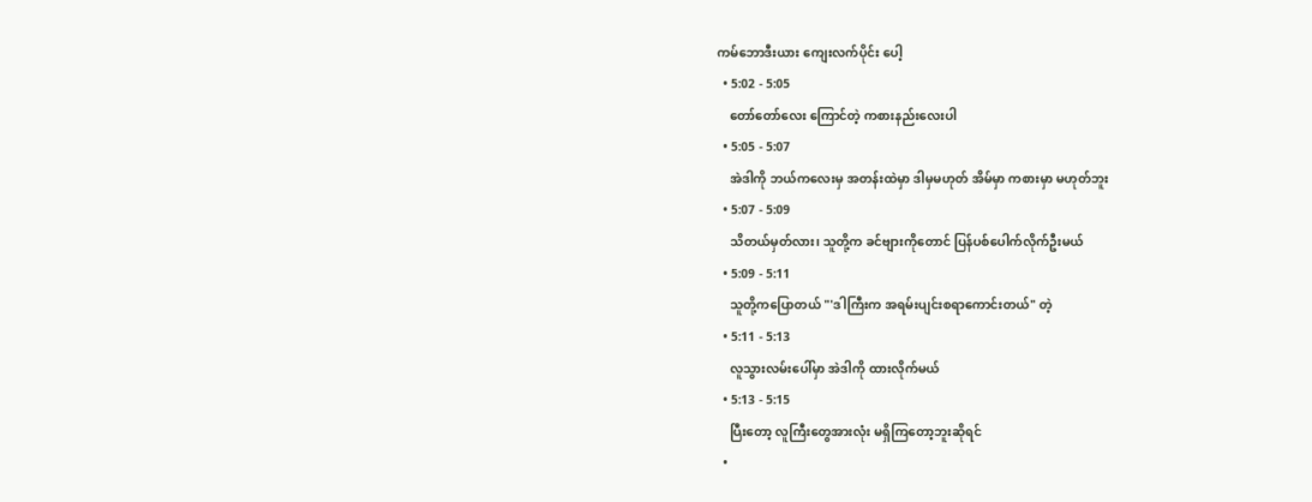ကမ်ဘောဒီးယား ကျေးလက်ပိုင်း ပေါ့
  • 5:02 - 5:05
    တော်တော်လေး ကြောင်တဲ့ ကစားနည်းလေးပါ
  • 5:05 - 5:07
    အဲဒါကို ဘယ်ကလေးမှ အတန်းထဲမှာ ဒါမှမဟုတ် အိမ်မှာ ကစားမှာ မဟုတ်ဘူး
  • 5:07 - 5:09
    သိတယ်မှတ်လား၊ သူတို့က ခင်ဗျားကိုတောင် ပြန်ပစ်ပေါက်လိုက်ဦးမယ်
  • 5:09 - 5:11
    သူတို့ကပြောတယ် "'ဒါကြီးက အရမ်းပျင်းစရာကောင်းတယ်" တဲ့
  • 5:11 - 5:13
    လူသွားလမ်းပေါ်မှာ အဲဒါကို ထားလိုက်မယ်
  • 5:13 - 5:15
    ပြီးတော့ လူကြီးတွေအားလုံး မရှိကြတော့ဘူးဆိုရင်
  •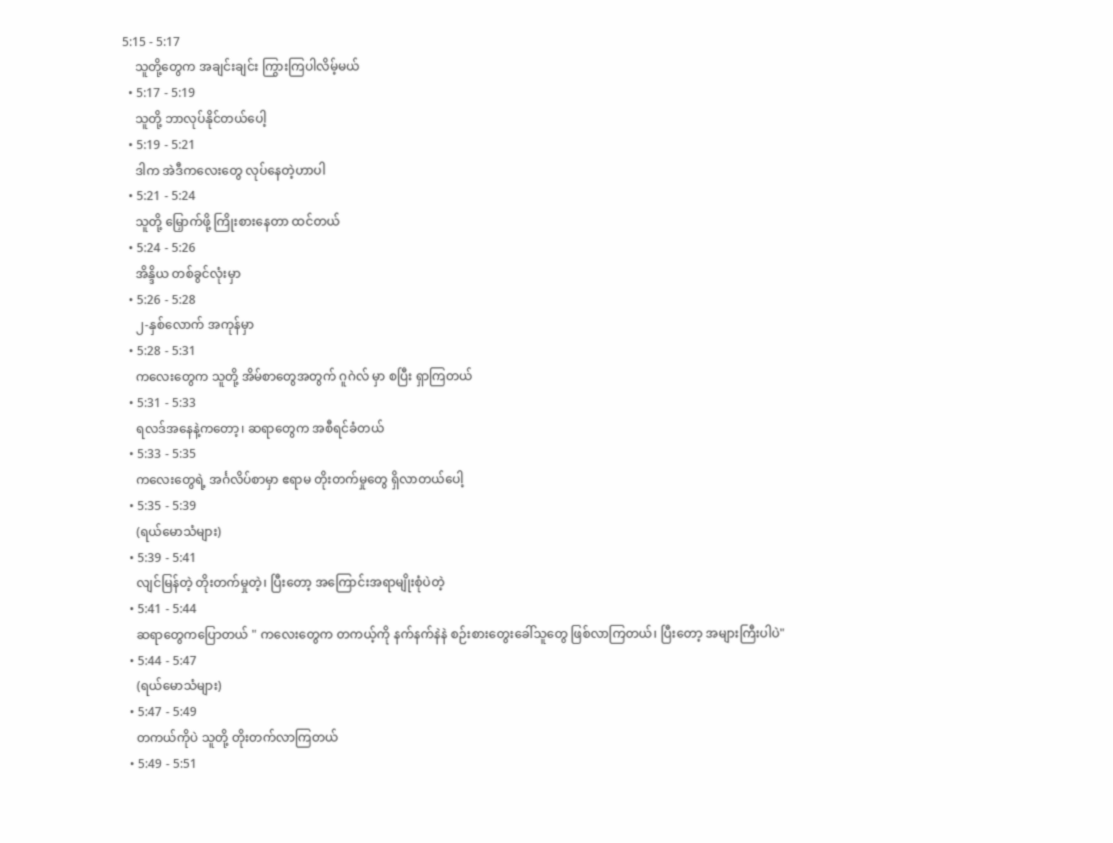5:15 - 5:17
    သူတို့တွေက အချင်းချင်း ကြွားကြပါလိမ့်မယ်
  • 5:17 - 5:19
    သူတို့ ဘာလုပ်နိုင်တယ်ပေါ့
  • 5:19 - 5:21
    ဒါက အဲဒီကလေးတွေ လုပ်နေတဲ့ဟာပါ
  • 5:21 - 5:24
    သူတို့ မြှောက်ဖို့ ကြိုးစားနေတာ ထင်တယ်
  • 5:24 - 5:26
    အိန္ဒိယ တစ်ခွင်လုံးမှာ
  • 5:26 - 5:28
    ၂-နှစ်လောက် အကုန်မှာ
  • 5:28 - 5:31
    ကလေးတွေက သူတို့ အိမ်စာတွေအတွက် ဂူဂဲလ် မှာ စပြီး ရှာကြတယ်
  • 5:31 - 5:33
    ရလဒ်အနေနဲ့ကတော့၊ ဆရာတွေက အစီရင်ခံတယ်
  • 5:33 - 5:35
    ကလေးတွေရဲ့ အင်္ဂလိပ်စာမှာ ဧရာမ တိုးတက်မှုတွေ ရှိလာတယ်ပေါ့
  • 5:35 - 5:39
    (ရယ်မောသံများ)
  • 5:39 - 5:41
    လျင်မြန်တဲ့ တိုးတက်မှုတဲ့၊ ပြီးတော့ အကြောင်းအရာမျိုးစုံပဲတဲ့
  • 5:41 - 5:44
    ဆရာတွေကပြောတယ် " ကလေးတွေက တကယ့်ကို နက်နက်နဲနဲ စဉ်းစားတွေးခေါ်သူတွေ ဖြစ်လာကြတယ်၊ ပြီးတော့ အများကြီးပါပဲ"
  • 5:44 - 5:47
    (ရယ်မောသံများ)
  • 5:47 - 5:49
    တကယ်ကိုပဲ သူတို့ တိုးတက်လာကြတယ်
  • 5:49 - 5:51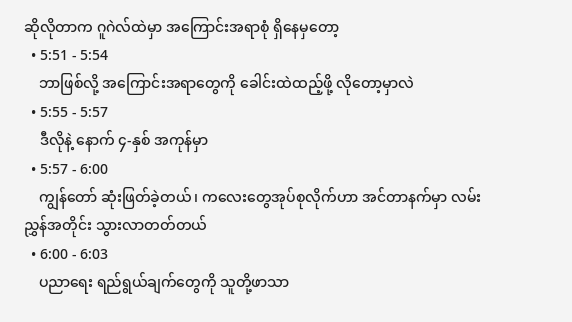ဆိုလိုတာက ဂူဂဲလ်ထဲမှာ အကြောင်းအရာစုံ ရှိနေမှတော့
  • 5:51 - 5:54
    ဘာဖြစ်လို့ အကြောင်းအရာတွေကို ခေါင်းထဲထည့်ဖို့ လိုတော့မှာလဲ
  • 5:55 - 5:57
    ဒီလိုနဲ့ နောက် ၄-နှစ် အကုန်မှာ
  • 5:57 - 6:00
    ကျွန်တော် ဆုံးဖြတ်ခဲ့တယ်၊ ကလေးတွေအုပ်စုလိုက်ဟာ အင်တာနက်မှာ လမ်းညွှန်အတိုင်း သွားလာတတ်တယ်
  • 6:00 - 6:03
    ပညာရေး ရည်ရွယ်ချက်တွေကို သူတို့ဖာသာ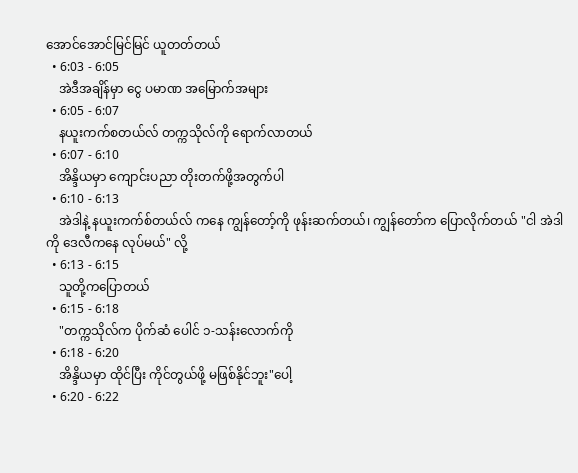အောင်အောင်မြင်မြင် ယူတတ်တယ်
  • 6:03 - 6:05
    အဲဒီအချိန်မှာ ငွေ ပမာဏ အမြောက်အများ
  • 6:05 - 6:07
    နယူးကက်စတယ်လ် တက္ကသိုလ်ကို ရောက်လာတယ်
  • 6:07 - 6:10
    အိန္ဒိယမှာ ကျောင်းပညာ တိုးတက်ဖို့အတွက်ပါ
  • 6:10 - 6:13
    အဲဒါနဲ့ နယူးကက်စ်တယ်လ် ကနေ ကျွန်တော့်ကို ဖုန်းဆက်တယ်၊ ကျွန်တော်က ပြောလိုက်တယ် "ငါ အဲဒါကို ဒေလီကနေ လုပ်မယ်" လို့
  • 6:13 - 6:15
    သူတို့ကပြောတယ်
  • 6:15 - 6:18
    "တက္ကသိုလ်က ပိုက်ဆံ ပေါင် ၁-သန်းလောက်ကို
  • 6:18 - 6:20
    အိန္ဒိယမှာ ထိုင်ပြီး ကိုင်တွယ်ဖို့ မဖြစ်နိုင်ဘူး"ပေါ့
  • 6:20 - 6:22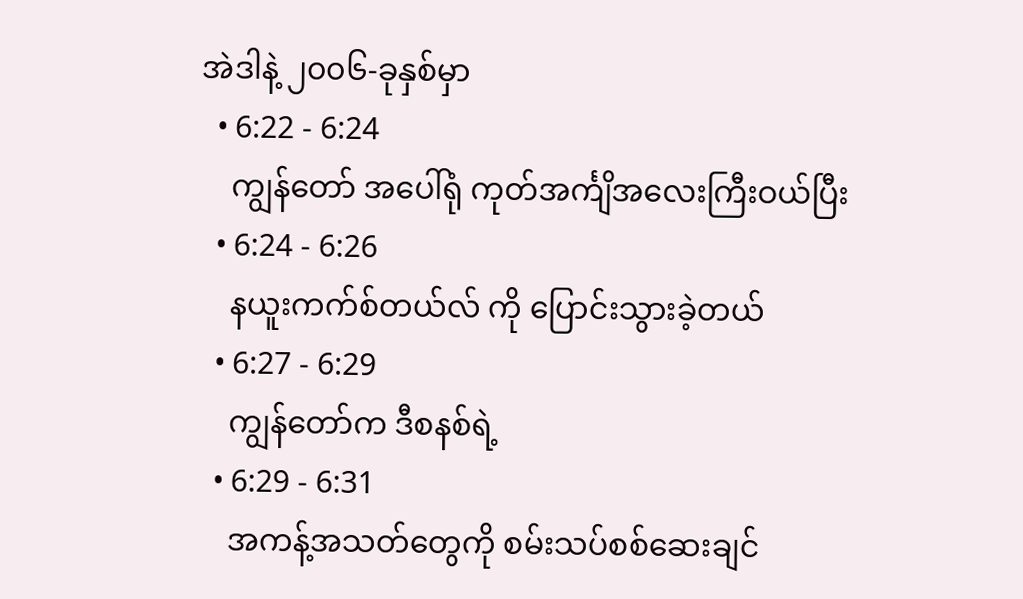အဲဒါနဲ့ ၂၀၀၆-ခုနှစ်မှာ
  • 6:22 - 6:24
    ကျွန်တော် အပေါ်ရုံ ကုတ်အင်္ကျိအလေးကြီးဝယ်ပြီး
  • 6:24 - 6:26
    နယူးကက်စ်တယ်လ် ကို ပြောင်းသွားခဲ့တယ်
  • 6:27 - 6:29
    ကျွန်တော်က ဒီစနစ်ရဲ့
  • 6:29 - 6:31
    အကန့်အသတ်တွေကို စမ်းသပ်စစ်ဆေးချင်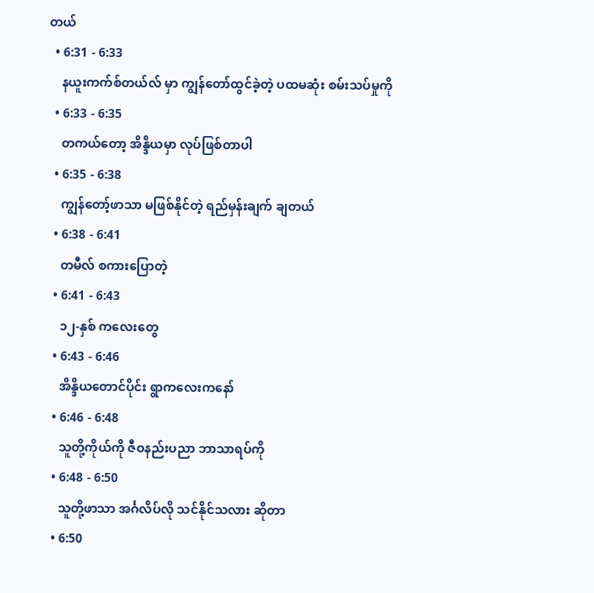တယ်
  • 6:31 - 6:33
    နယူးကက်စ်တယ်လ် မှာ ကျွန်တော်ထွင်ခဲ့တဲ့ ပထမဆုံး စမ်းသပ်မှုကို
  • 6:33 - 6:35
    တကယ်တော့ အိန္ဒိယမှာ လုပ်ဖြစ်တာပါ
  • 6:35 - 6:38
    ကျွန်တော့်ဖာသာ မဖြစ်နိုင်တဲ့ ရည်မှန်းချက် ချတယ်
  • 6:38 - 6:41
    တမီလ် စကားပြောတဲ့
  • 6:41 - 6:43
    ၁၂-နှစ် ကလေးတွေ
  • 6:43 - 6:46
    အိန္ဒိယတောင်ပိုင်း ရွာကလေးကနော်
  • 6:46 - 6:48
    သူတို့ကိုယ်ကို ဇီဝနည်းပညာ ဘာသာရပ်ကို
  • 6:48 - 6:50
    သူတို့ဖာသာ အင်္ဂလိပ်လို သင်နိုင်သလား ဆိုတာ
  • 6:50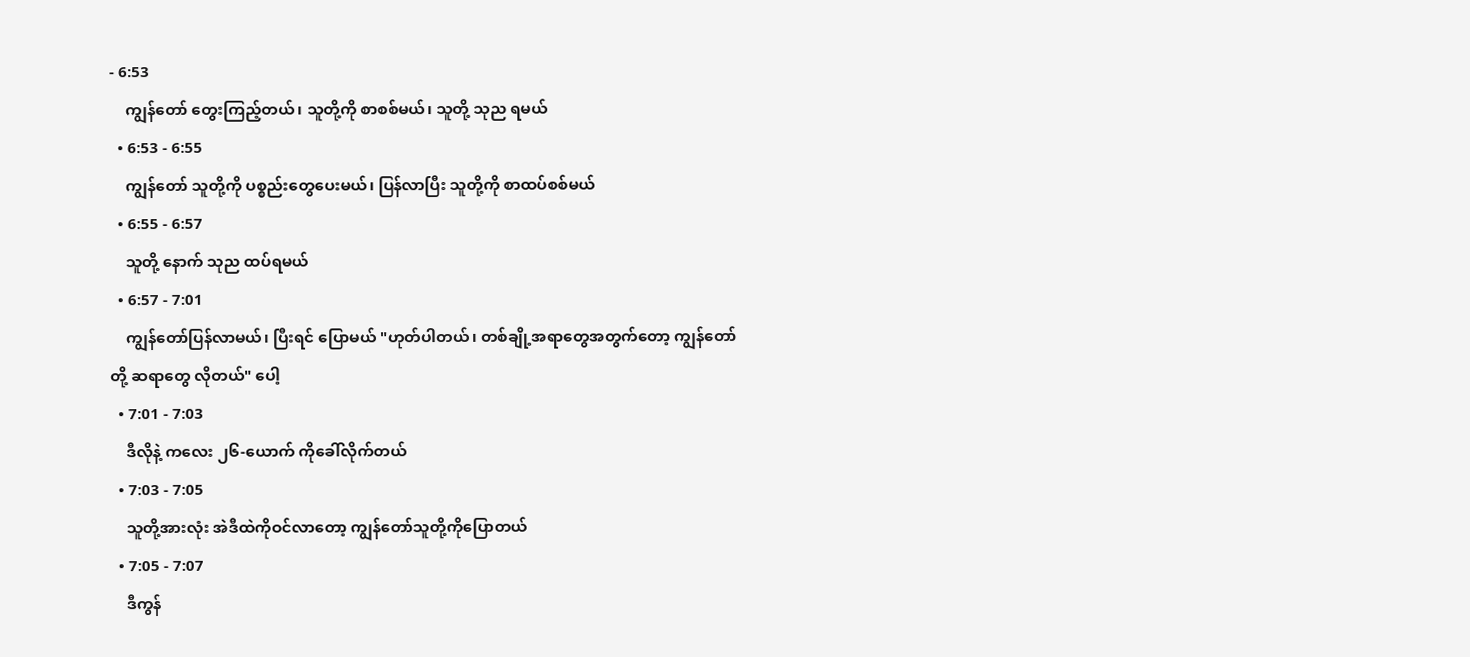- 6:53
    ကျွန်တော် တွေးကြည့်တယ်၊ သူတို့ကို စာစစ်မယ်၊ သူတို့ သုည ရမယ်
  • 6:53 - 6:55
    ကျွန်တော် သူတို့ကို ပစ္စည်းတွေပေးမယ်၊ ပြန်လာပြီး သူတို့ကို စာထပ်စစ်မယ်
  • 6:55 - 6:57
    သူတို့ နောက် သုည ထပ်ရမယ်
  • 6:57 - 7:01
    ကျွန်တော်ပြန်လာမယ်၊ ပြီးရင် ပြောမယ် "ဟုတ်ပါတယ်၊ တစ်ချို့အရာတွေအတွက်တော့ ကျွန်တော်တို့ ဆရာတွေ လိုတယ်" ပေါ့
  • 7:01 - 7:03
    ဒီလိုနဲ့ ကလေး ၂၆-ယောက် ကိုခေါ်လိုက်တယ်
  • 7:03 - 7:05
    သူတို့အားလုံး အဲဒီထဲကိုဝင်လာတော့ ကျွန်တော်သူတို့ကိုပြောတယ်
  • 7:05 - 7:07
    ဒီကွန်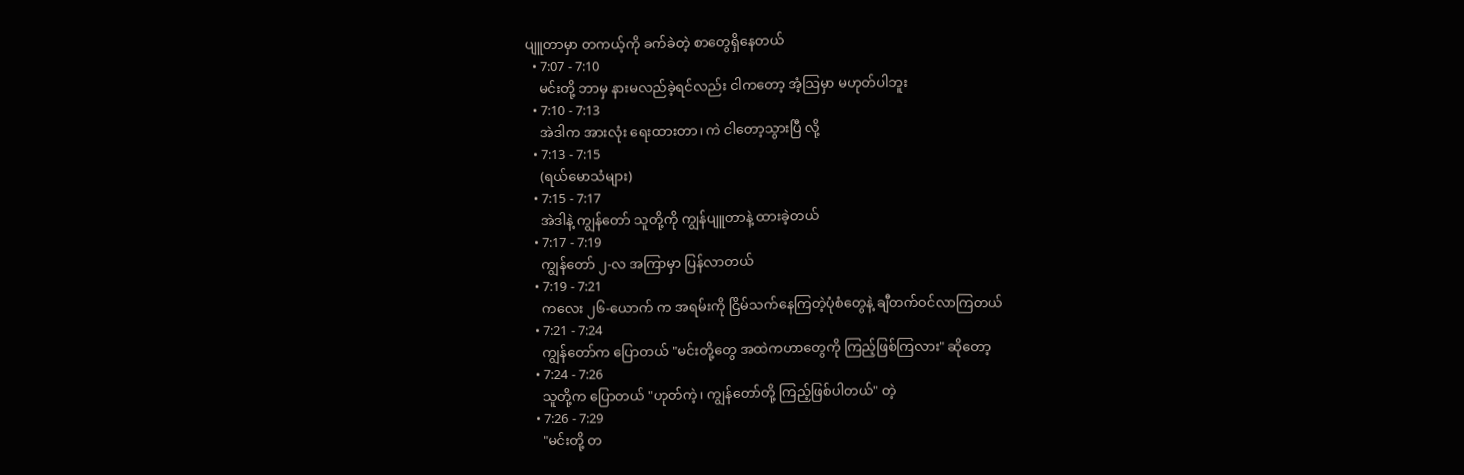ပျူတာမှာ တကယ့်ကို ခက်ခဲတဲ့ စာတွေရှိနေတယ်
  • 7:07 - 7:10
    မင်းတို့ ဘာမှ နားမလည်ခဲ့ရင်လည်း ငါကတော့ အံ့သြမှာ မဟုတ်ပါဘူး
  • 7:10 - 7:13
    အဲဒါက အားလုံး ရေးထားတာ၊ ကဲ ငါတော့သွားပြီ လို့
  • 7:13 - 7:15
    (ရယ်မောသံများ)
  • 7:15 - 7:17
    အဲဒါနဲ့ ကျွန်တော် သူတို့ကို ကျွန်ပျူတာနဲ့ ထားခဲ့တယ်
  • 7:17 - 7:19
    ကျွန်တော် ၂-လ အကြာမှာ ပြန်လာတယ်
  • 7:19 - 7:21
    ကလေး ၂၆-ယောက် က အရမ်းကို ငြိမ်သက်နေကြတဲ့ပုံစံတွေနဲ့ ချီတက်ဝင်လာကြတယ်
  • 7:21 - 7:24
    ကျွန်တော်က ပြောတယ် "မင်းတို့တွေ အထဲကဟာတွေကို ကြည့်ဖြစ်ကြလား" ဆိုတော့
  • 7:24 - 7:26
    သူတို့က ပြောတယ် "ဟုတ်ကဲ့၊ ကျွန်တော်တို့ ကြည့်ဖြစ်ပါတယ်" တဲ့
  • 7:26 - 7:29
    "မင်းတို့ တ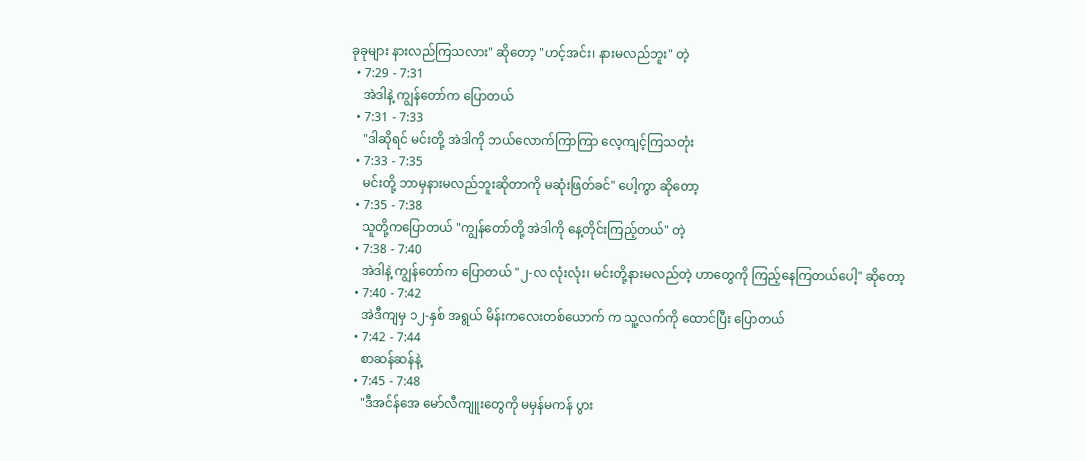ခုခုများ နားလည်ကြသလား" ဆိုတော့ "ဟင့်အင်း၊ နားမလည်ဘူး" တဲ့
  • 7:29 - 7:31
    အဲဒါနဲ့ ကျွန်တော်က ပြောတယ်
  • 7:31 - 7:33
    "ဒါဆိုရင် မင်းတို့ အဲဒါကို ဘယ်လောက်ကြာကြာ လေ့ကျင့်ကြသတုံး
  • 7:33 - 7:35
    မင်းတို့ ဘာမှနားမလည်ဘူးဆိုတာကို မဆုံးဖြတ်ခင်" ပေါ့ကွာ ဆိုတော့
  • 7:35 - 7:38
    သူတို့ကပြောတယ် "ကျွန်တော်တို့ အဲဒါကို နေ့တိုင်းကြည့်တယ်" တဲ့
  • 7:38 - 7:40
    အဲဒါနဲ့ ကျွန်တော်က ပြောတယ် "၂-လ လုံးလုံး၊ မင်းတို့နားမလည်တဲ့ ဟာတွေကို ကြည့်နေကြတယ်ပေါ့" ဆိုတော့
  • 7:40 - 7:42
    အဲဒီကျမှ ၁၂-နှစ် အရွယ် မိန်းကလေးတစ်ယောက် က သူ့လက်ကို ထောင်ပြီး ပြောတယ်
  • 7:42 - 7:44
    စာဆန်ဆန်နဲ့
  • 7:45 - 7:48
    "ဒီအင်န်အေ မော်လီကျူးတွေကို မမှန်မကန် ပွား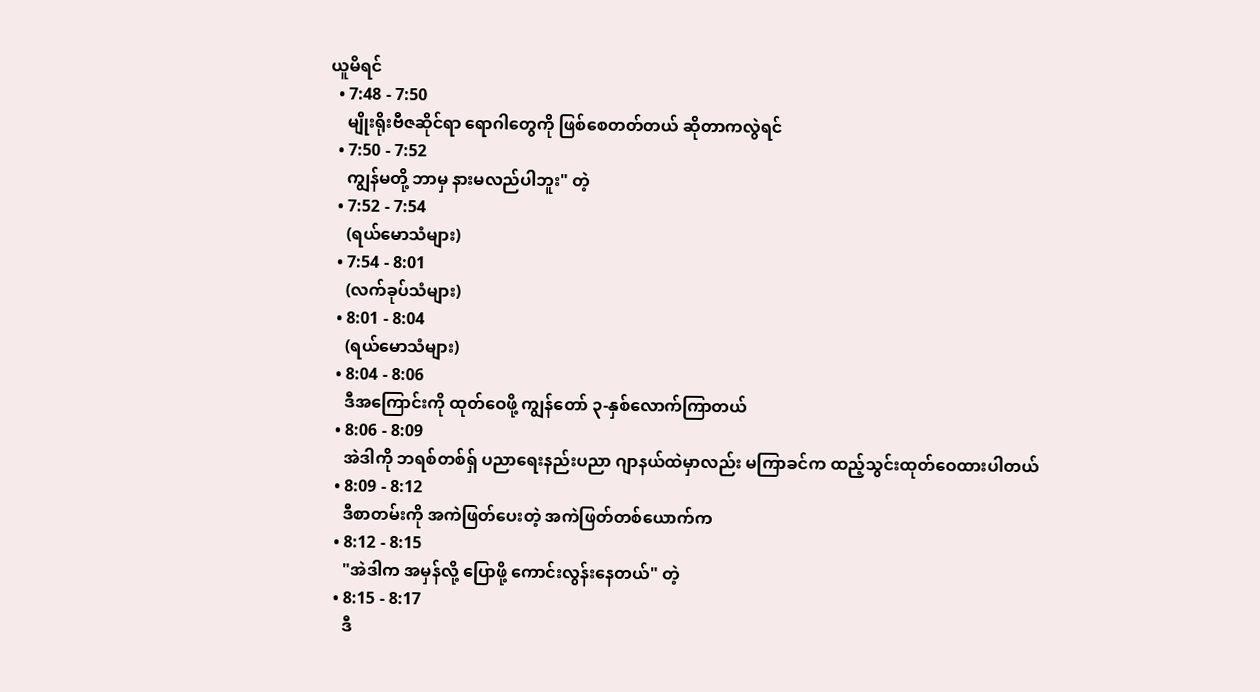ယူမိရင်
  • 7:48 - 7:50
    မျိုးရိုးဗီဇဆိုင်ရာ ရောဂါတွေကို ဖြစ်စေတတ်တယ် ဆိုတာကလွဲရင်
  • 7:50 - 7:52
    ကျွန်မတို့ ဘာမှ နားမလည်ပါဘူး" တဲ့
  • 7:52 - 7:54
    (ရယ်မောသံများ)
  • 7:54 - 8:01
    (လက်ခုပ်သံများ)
  • 8:01 - 8:04
    (ရယ်မောသံများ)
  • 8:04 - 8:06
    ဒီအကြောင်းကို ထုတ်ဝေဖို့ ကျွန်တော် ၃-နှစ်လောက်ကြာတယ်
  • 8:06 - 8:09
    အဲဒါကို ဘရစ်တစ်ရှ် ပညာရေးနည်းပညာ ဂျာနယ်ထဲမှာလည်း မကြာခင်က ထည့်သွင်းထုတ်ဝေထားပါတယ်
  • 8:09 - 8:12
    ဒီစာတမ်းကို အကဲဖြတ်ပေးတဲ့ အကဲဖြတ်တစ်ယောက်က
  • 8:12 - 8:15
    "အဲဒါက အမှန်လို့ ပြောဖို့ ကောင်းလွန်းနေတယ်" တဲ့
  • 8:15 - 8:17
    ဒီ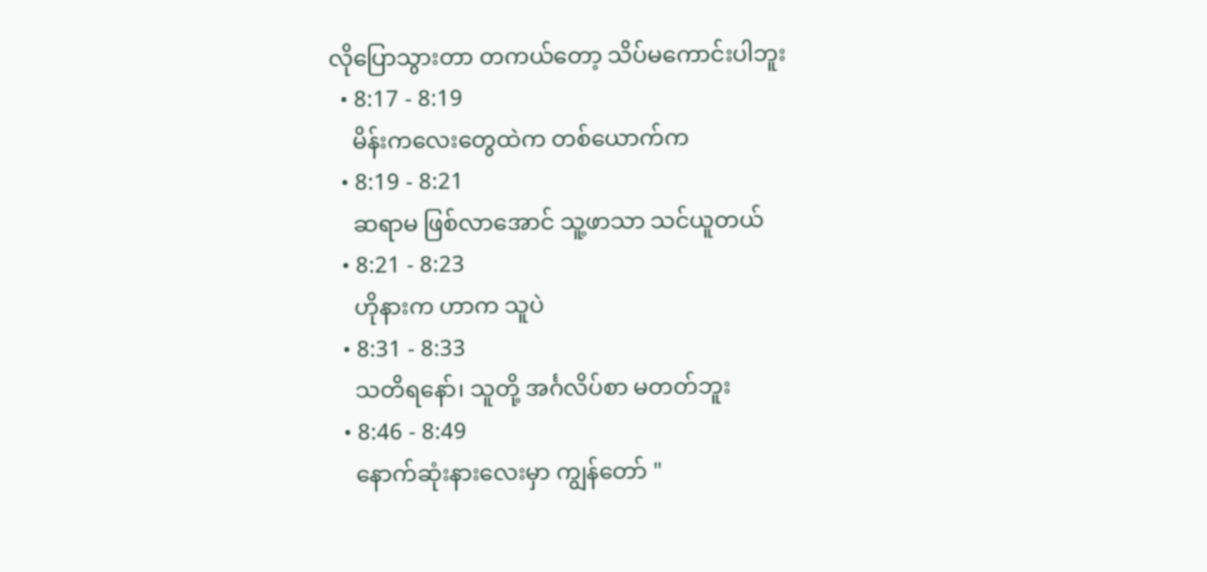လိုပြောသွားတာ တကယ်တော့ သိပ်မကောင်းပါဘူး
  • 8:17 - 8:19
    မိန်းကလေးတွေထဲက တစ်ယောက်က
  • 8:19 - 8:21
    ဆရာမ ဖြစ်လာအောင် သူ့ဖာသာ သင်ယူတယ်
  • 8:21 - 8:23
    ဟိုနားက ဟာက သူပဲ
  • 8:31 - 8:33
    သတိရနော်၊ သူတို့ အင်္ဂလိပ်စာ မတတ်ဘူး
  • 8:46 - 8:49
    နောက်ဆုံးနားလေးမှာ ကျွန်တော် "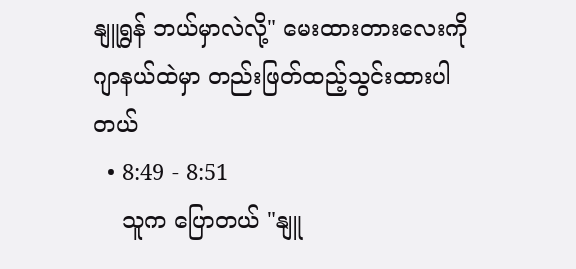နျူရွန် ဘယ်မှာလဲလို့" မေးထားတားလေးကို ဂျာနယ်ထဲမှာ တည်းဖြတ်ထည့်သွင်းထားပါတယ်
  • 8:49 - 8:51
    သူက ပြောတယ် "နျူ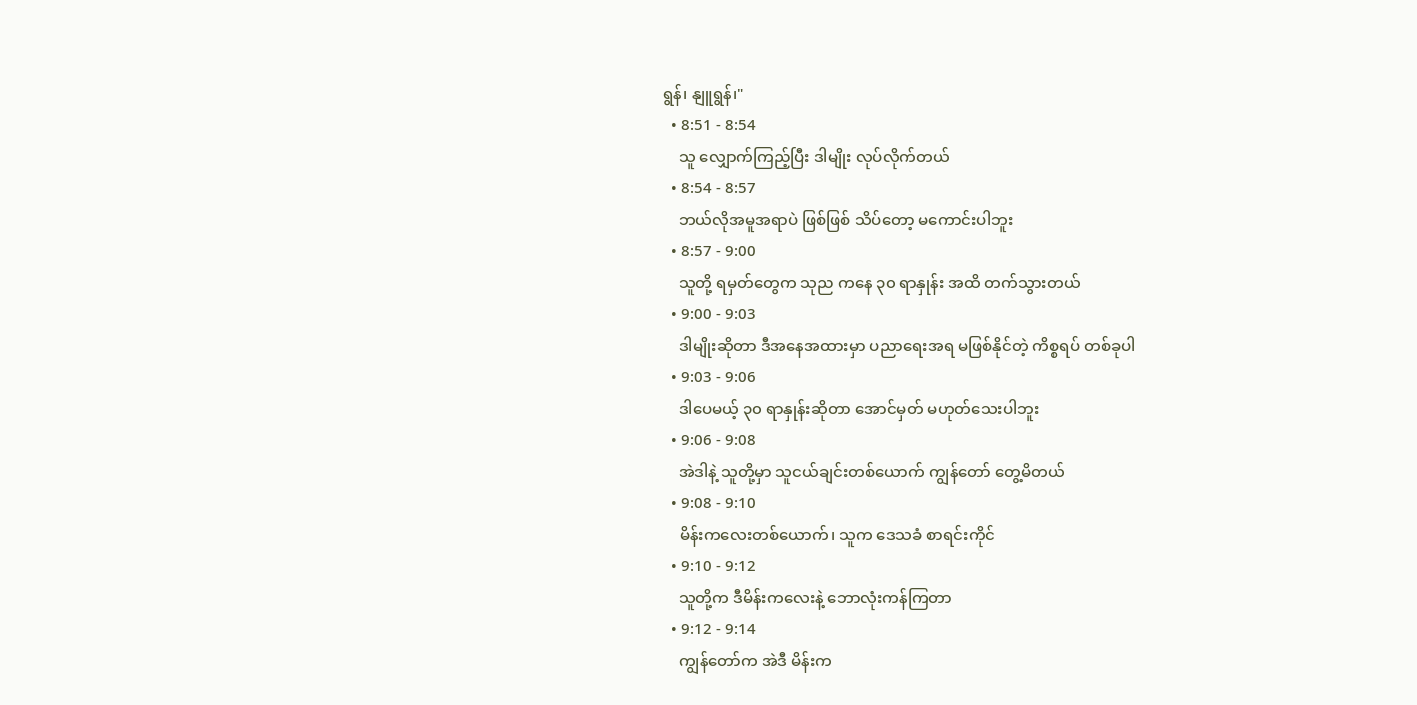ရွန်၊ နျူရွန်၊"
  • 8:51 - 8:54
    သူ လျှောက်ကြည့်ပြီး ဒါမျိုး လုပ်လိုက်တယ်
  • 8:54 - 8:57
    ဘယ်လိုအမူအရာပဲ ဖြစ်ဖြစ် သိပ်တော့ မကောင်းပါဘူး
  • 8:57 - 9:00
    သူတို့ ရမှတ်တွေက သုည ကနေ ၃၀ ရာနှုန်း အထိ တက်သွားတယ်
  • 9:00 - 9:03
    ဒါမျိုးဆိုတာ ဒီအနေအထားမှာ ပညာရေးအရ မဖြစ်နိုင်တဲ့ ကိစ္စရပ် တစ်ခုပါ
  • 9:03 - 9:06
    ဒါပေမယ့် ၃၀ ရာနှုန်းဆိုတာ အောင်မှတ် မဟုတ်သေးပါဘူး
  • 9:06 - 9:08
    အဲဒါနဲ့ သူတို့မှာ သူငယ်ချင်းတစ်ယောက် ကျွန်တော် တွေ့မိတယ်
  • 9:08 - 9:10
    မိန်းကလေးတစ်ယောက်၊ သူက ဒေသခံ စာရင်းကိုင်
  • 9:10 - 9:12
    သူတို့က ဒီမိန်းကလေးနဲ့ ဘောလုံးကန်ကြတာ
  • 9:12 - 9:14
    ကျွန်တော်က အဲဒီ မိန်းက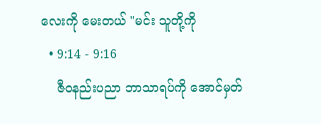လေးကို မေးတယ် "မင်း သူတို့ကို
  • 9:14 - 9:16
    ဇီဝနည်းပညာ ဘာသာရပ်ကို အောင်မှတ်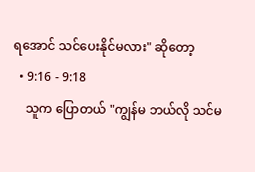ရအောင် သင်ပေးနိုင်မလား" ဆိုတော့
  • 9:16 - 9:18
    သူက ပြောတယ် "ကျွန်မ ဘယ်လို သင်မ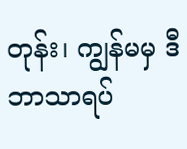တုန်း၊ ကျွန်မမှ ဒီဘာသာရပ်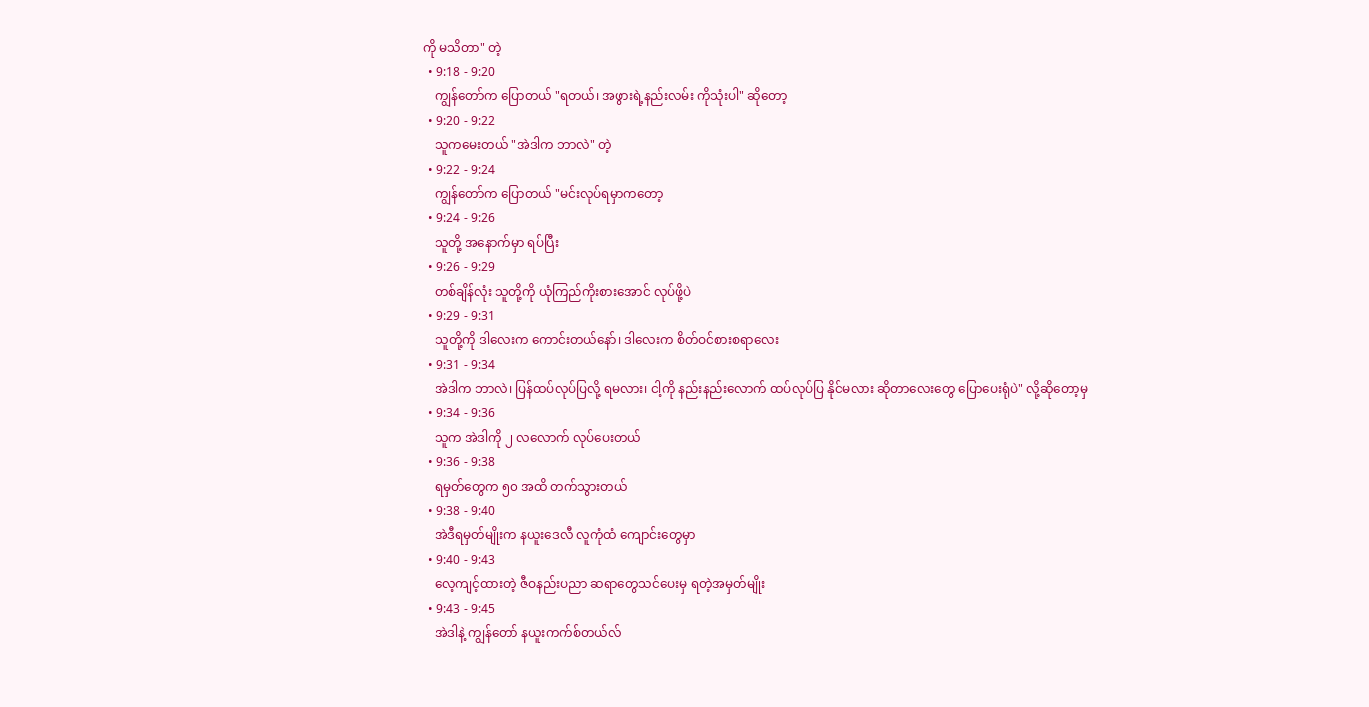ကို မသိတာ" တဲ့
  • 9:18 - 9:20
    ကျွန်တော်က ပြောတယ် "ရတယ်၊ အဖွားရဲ့နည်းလမ်း ကိုသုံးပါ" ဆိုတော့
  • 9:20 - 9:22
    သူကမေးတယ် "အဲဒါက ဘာလဲ" တဲ့
  • 9:22 - 9:24
    ကျွန်တော်က ပြောတယ် "မင်းလုပ်ရမှာကတော့
  • 9:24 - 9:26
    သူတို့ အနောက်မှာ ရပ်ပြီး
  • 9:26 - 9:29
    တစ်ချိန်လုံး သူတို့ကို ယုံကြည်ကိုးစားအောင် လုပ်ဖို့ပဲ
  • 9:29 - 9:31
    သူတို့ကို ဒါလေးက ကောင်းတယ်နော်၊ ဒါလေးက စိတ်ဝင်စားစရာလေး
  • 9:31 - 9:34
    အဲဒါက ဘာလဲ၊ ပြန်ထပ်လုပ်ပြလို့ ရမလား၊ ငါ့ကို နည်းနည်းလောက် ထပ်လုပ်ပြ နိုင်မလား ဆိုတာလေးတွေ ပြောပေးရုံပဲ" လို့ဆိုတော့မှ
  • 9:34 - 9:36
    သူက အဲဒါကို ၂ လလောက် လုပ်ပေးတယ်
  • 9:36 - 9:38
    ရမှတ်တွေက ၅၀ အထိ တက်သွားတယ်
  • 9:38 - 9:40
    အဲဒီရမှတ်မျိုးက နယူးဒေလီ လူကုံထံ ကျောင်းတွေမှာ
  • 9:40 - 9:43
    လေ့ကျင့်ထားတဲ့ ဇီဝနည်းပညာ ဆရာတွေသင်ပေးမှ ရတဲ့အမှတ်မျိုး
  • 9:43 - 9:45
    အဲဒါနဲ့ ကျွန်တော် နယူးကက်စ်တယ်လ်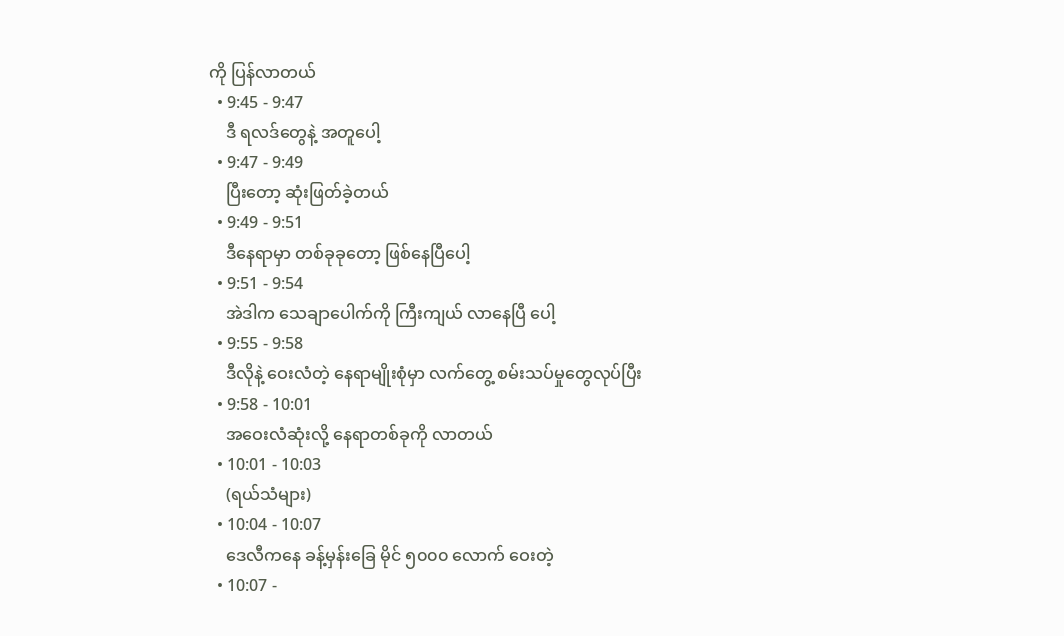ကို ပြန်လာတယ်
  • 9:45 - 9:47
    ဒီ ရလဒ်တွေနဲ့ အတူပေါ့
  • 9:47 - 9:49
    ပြီးတော့ ဆုံးဖြတ်ခဲ့တယ်
  • 9:49 - 9:51
    ဒီနေရာမှာ တစ်ခုခုတော့ ဖြစ်နေပြီပေါ့
  • 9:51 - 9:54
    အဲဒါက သေချာပေါက်ကို ကြီးကျယ် လာနေပြီ ပေါ့
  • 9:55 - 9:58
    ဒီလိုနဲ့ ဝေးလံတဲ့ နေရာမျိုးစုံမှာ လက်တွေ့ စမ်းသပ်မှုတွေလုပ်ပြီး
  • 9:58 - 10:01
    အဝေးလံဆုံးလို့ နေရာတစ်ခုကို လာတယ်
  • 10:01 - 10:03
    (ရယ်သံများ)
  • 10:04 - 10:07
    ဒေလီကနေ ခန့်မှန်းခြေ မိုင် ၅၀၀၀ လောက် ဝေးတဲ့
  • 10:07 -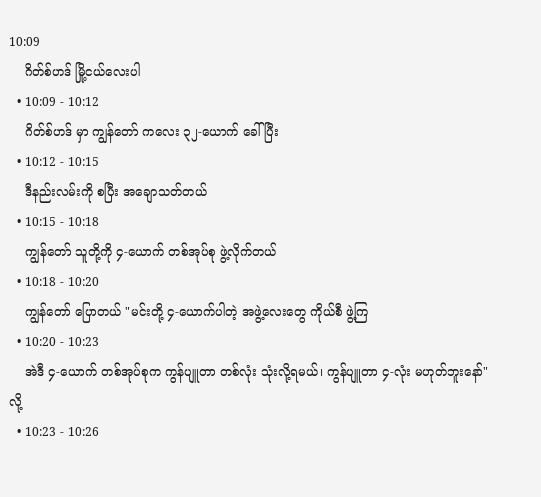10:09
    ဂိတ်စ်ဟဒ် မြို့ငယ်လေးပါ
  • 10:09 - 10:12
    ဂိတ်စ်ဟဒ် မှာ ကျွန်တော် ကလေး ၃၂-ယောက် ခေါ်ပြီး
  • 10:12 - 10:15
    ဒီနည်းလမ်းကို စပြီး အချောသတ်တယ်
  • 10:15 - 10:18
    ကျွန်တော် သူတို့ကို ၄-ယောက် တစ်အုပ်စု ဖွဲ့လိုက်တယ်
  • 10:18 - 10:20
    ကျွန်တော် ပြောတယ် "မင်းတို့ ၄-ယောက်ပါတဲ့ အဖွဲ့လေးတွေ ကိုယ်စီ ဖွဲ့ကြ
  • 10:20 - 10:23
    အဲဒီ ၄-ယောက် တစ်အုပ်စုက ကွန်ပျူတာ တစ်လုံး သုံးလို့ရမယ်၊ ကွန်ပျူတာ ၄-လုံး မဟုတ်ဘူးနော်" လို့
  • 10:23 - 10:26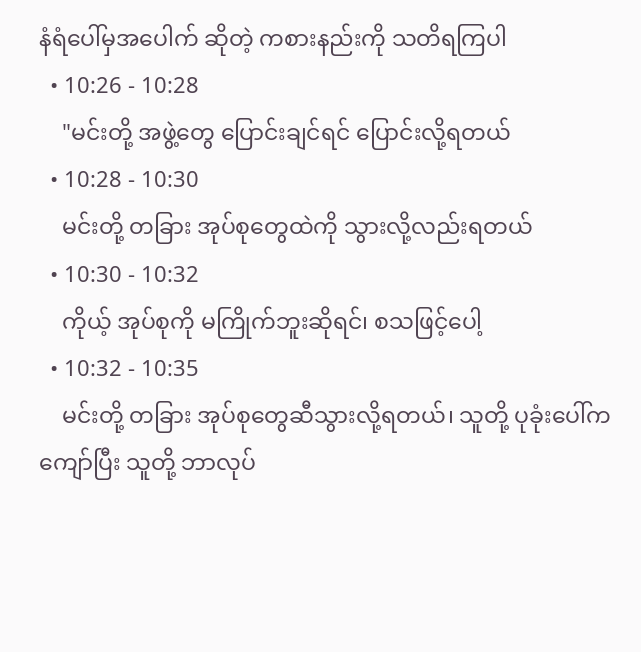နံရံပေါ်မှအပေါက် ဆိုတဲ့ ကစားနည်းကို သတိရကြပါ
  • 10:26 - 10:28
    "မင်းတို့ အဖွဲ့တွေ ပြောင်းချင်ရင် ပြောင်းလို့ရတယ်
  • 10:28 - 10:30
    မင်းတို့ တခြား အုပ်စုတွေထဲကို သွားလို့လည်းရတယ်
  • 10:30 - 10:32
    ကိုယ့် အုပ်စုကို မကြိုက်ဘူးဆိုရင်၊ စသဖြင့်ပေါ့
  • 10:32 - 10:35
    မင်းတို့ တခြား အုပ်စုတွေဆီသွားလို့ရတယ်၊ သူတို့ ပုခုံးပေါ်က ကျော်ပြီး သူတို့ ဘာလုပ်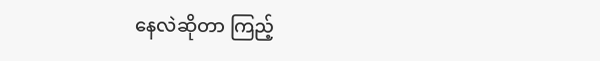နေလဲဆိုတာ ကြည့်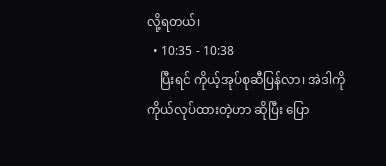လို့ရတယ်၊
  • 10:35 - 10:38
    ပြီးရင် ကိုယ့်အုပ်စုဆီပြန်လာ၊ အဲဒါကို ကိုယ်လုပ်ထားတဲ့ဟာ ဆိုပြီး ပြော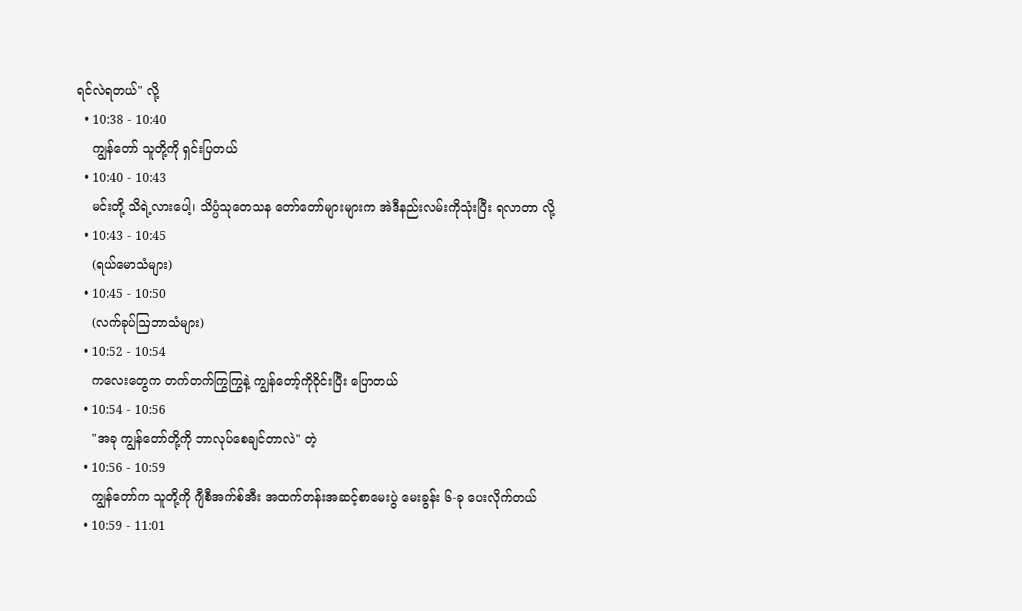ရင်လဲရတယ်" လို့
  • 10:38 - 10:40
    ကျွန်တော် သူတို့ကို ရှင်းပြတယ်
  • 10:40 - 10:43
    မင်းတို့ သိရဲ့လားပေါ့၊ သိပ္ပံသုတေသန တော်တော်များများက အဲဒီနည်းလမ်းကိုသုံးပြီး ရလာတာ လို့
  • 10:43 - 10:45
    (ရယ်မောသံများ)
  • 10:45 - 10:50
    (လက်ခုပ်ဩဘာသံများ)
  • 10:52 - 10:54
    ကလေးတွေက တက်တက်ကြွကြွနဲ့ ကျွန်တော့်ကိုဝိုင်းပြီး ပြောတယ်
  • 10:54 - 10:56
    "အခု ကျွန်တော်တို့ကို ဘာလုပ်စေချင်တာလဲ" တဲ့
  • 10:56 - 10:59
    ကျွန်တော်က သူတို့ကို ဂျီစီအက်စ်အီး အထက်တန်းအဆင့်စာမေးပွဲ မေးခွန်း ၆-ခု ပေးလိုက်တယ်
  • 10:59 - 11:01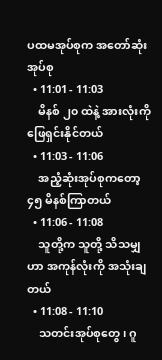ပထမအုပ်စုက အတော်ဆုံး အုပ်စု
  • 11:01 - 11:03
    မိနစ် ၂၀ ထဲနဲ့ အားလုံးကို ဖြေရှင်းနိုင်တယ်
  • 11:03 - 11:06
    အညံ့ဆုံးအုပ်စုကတော့ ၄၅ မိနစ်ကြာတယ်
  • 11:06 - 11:08
    သူတို့က သူတို့ သိသမျှဟာ အကုန်လုံးကို အသုံးချတယ်
  • 11:08 - 11:10
    သတင်းအုပ်စုတွေ၊ ဂူ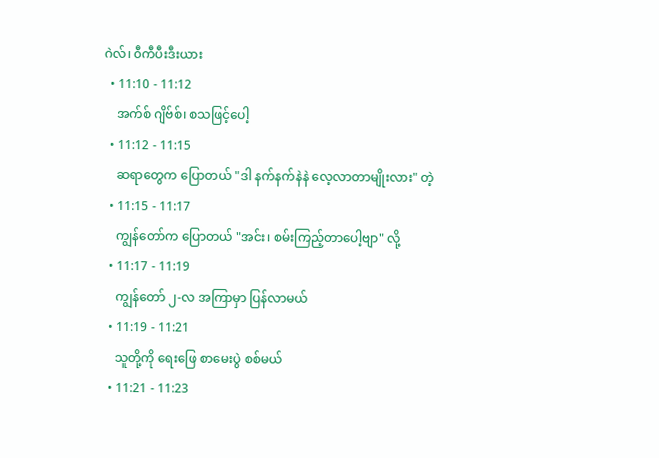ဂဲလ်၊ ၀ီကီပီးဒီးယား
  • 11:10 - 11:12
    အက်စ် ဂျိဗ်စ်၊ စသဖြင့်ပေါ့
  • 11:12 - 11:15
    ဆရာတွေက ပြောတယ် "ဒါ နက်နက်နဲနဲ လေ့လာတာမျိုးလား" တဲ့
  • 11:15 - 11:17
    ကျွန်တော်က ပြောတယ် "အင်း၊ စမ်းကြည့်တာပေါ့ဗျာ" လို့
  • 11:17 - 11:19
    ကျွန်တော် ၂-လ အကြာမှာ ပြန်လာမယ်
  • 11:19 - 11:21
    သူတို့ကို ရေးဖြေ စာမေးပွဲ စစ်မယ်
  • 11:21 - 11:23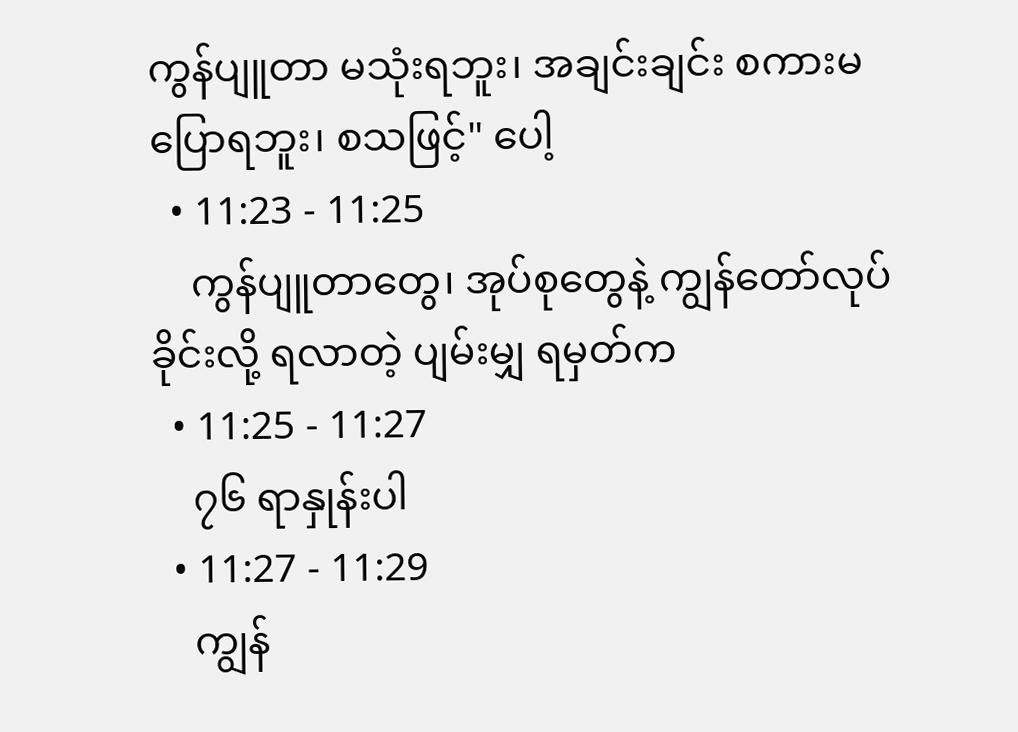ကွန်ပျူတာ မသုံးရဘူး၊ အချင်းချင်း စကားမပြောရဘူး၊ စသဖြင့်" ပေါ့
  • 11:23 - 11:25
    ကွန်ပျူတာတွေ၊ အုပ်စုတွေနဲ့ ကျွန်တော်လုပ်ခိုင်းလို့ ရလာတဲ့ ပျမ်းမျှ ရမှတ်က
  • 11:25 - 11:27
    ၇၆ ရာနှုန်းပါ
  • 11:27 - 11:29
    ကျွန်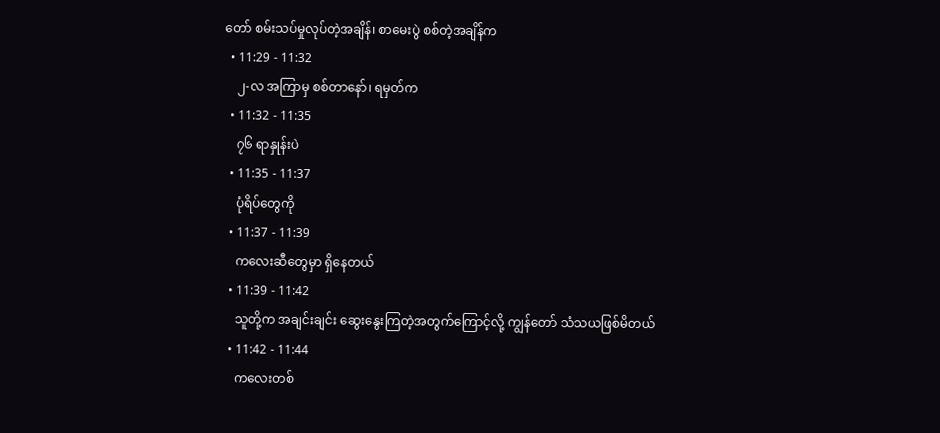တော် စမ်းသပ်မှုလုပ်တဲ့အချိန်၊ စာမေးပွဲ စစ်တဲ့အချိန်က
  • 11:29 - 11:32
    ၂-လ အကြာမှ စစ်တာနော်၊ ရမှတ်က
  • 11:32 - 11:35
    ၇၆ ရာနှုန်းပဲ
  • 11:35 - 11:37
    ပုံရိပ်တွေကို
  • 11:37 - 11:39
    ကလေးဆီတွေမှာ ရှိနေတယ်
  • 11:39 - 11:42
    သူတို့က အချင်းချင်း ဆွေးနွေးကြတဲ့အတွက်ကြောင့်လို့ ကျွန်တော် သံသယဖြစ်မိတယ်
  • 11:42 - 11:44
    ကလေးတစ်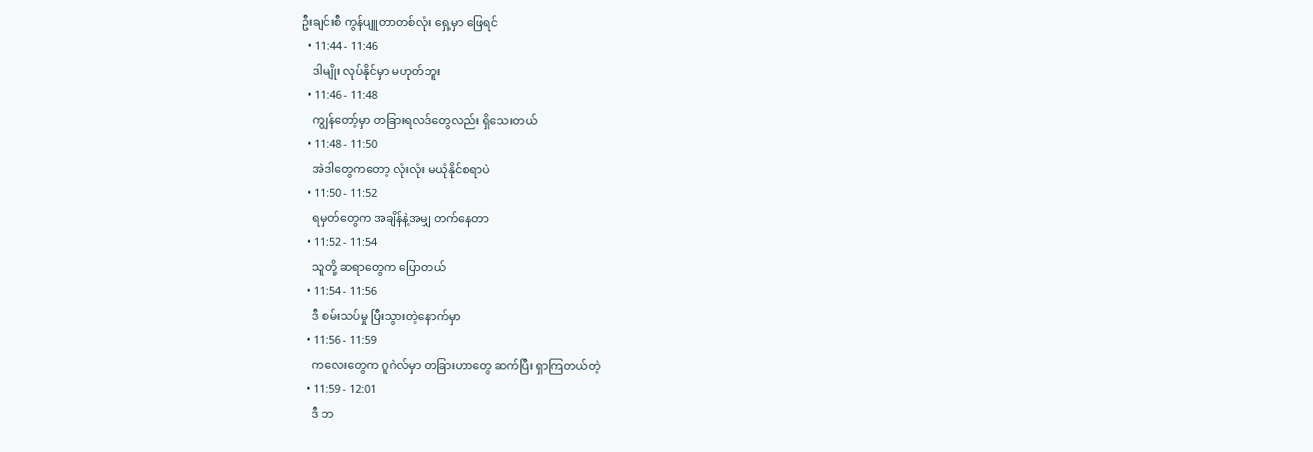ဦးချင်းစီ ကွန်ပျူတာတစ်လုံး ရှေ့မှာ ဖြေရင်
  • 11:44 - 11:46
    ဒါမျိုး လုပ်နိုင်မှာ မဟုတ်ဘူး
  • 11:46 - 11:48
    ကျွန်တော့်မှာ တခြားရလဒ်တွေလည်း ရှိသေးတယ်
  • 11:48 - 11:50
    အဲဒါတွေကတော့ လုံးလုံး မယုံနိုင်စရာပဲ
  • 11:50 - 11:52
    ရမှတ်တွေက အချိန်နဲ့အမျှ တက်နေတာ
  • 11:52 - 11:54
    သူတို့ ဆရာတွေက ပြောတယ်
  • 11:54 - 11:56
    ဒီ စမ်းသပ်မှု ပြီးသွားတဲ့နောက်မှာ
  • 11:56 - 11:59
    ကလေးတွေက ဂူဂဲလ်မှာ တခြားဟာတွေ ဆက်ပြီး ရှာကြတယ်တဲ့
  • 11:59 - 12:01
    ဒီ ဘ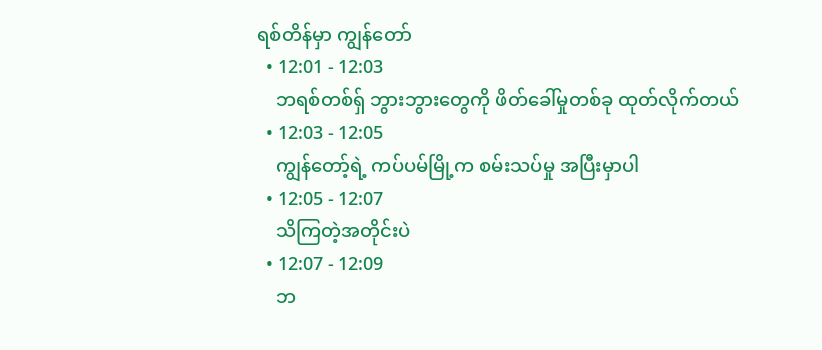ရစ်တိန်မှာ ကျွန်တော်
  • 12:01 - 12:03
    ဘရစ်တစ်ရှ် ဘွားဘွားတွေကို ဖိတ်ခေါ်မှုတစ်ခု ထုတ်လိုက်တယ်
  • 12:03 - 12:05
    ကျွန်တော့်ရဲ့ ကပ်ပမ်မြို့က စမ်းသပ်မှု အပြီးမှာပါ
  • 12:05 - 12:07
    သိကြတဲ့အတိုင်းပဲ
  • 12:07 - 12:09
    ဘ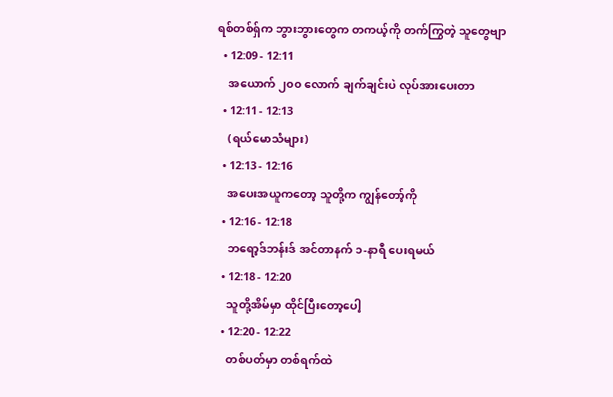ရစ်တစ်ရှ်က ဘွားဘွားတွေက တကယ့်ကို တက်ကြွတဲ့ သူတွေဗျာ
  • 12:09 - 12:11
    အယောက် ၂၀၀ လောက် ချက်ချင်းပဲ လုပ်အားပေးတာ
  • 12:11 - 12:13
    (ရယ်မောသံများ)
  • 12:13 - 12:16
    အပေးအယူကတော့ သူတို့က ကျွန်တော့်ကို
  • 12:16 - 12:18
    ဘရော့ဒ်ဘန်းဒ် အင်တာနက် ၁-နာရီ ပေးရမယ်
  • 12:18 - 12:20
    သူတို့အိမ်မှာ ထိုင်ပြီးတော့ပေါ့
  • 12:20 - 12:22
    တစ်ပတ်မှာ တစ်ရက်ထဲ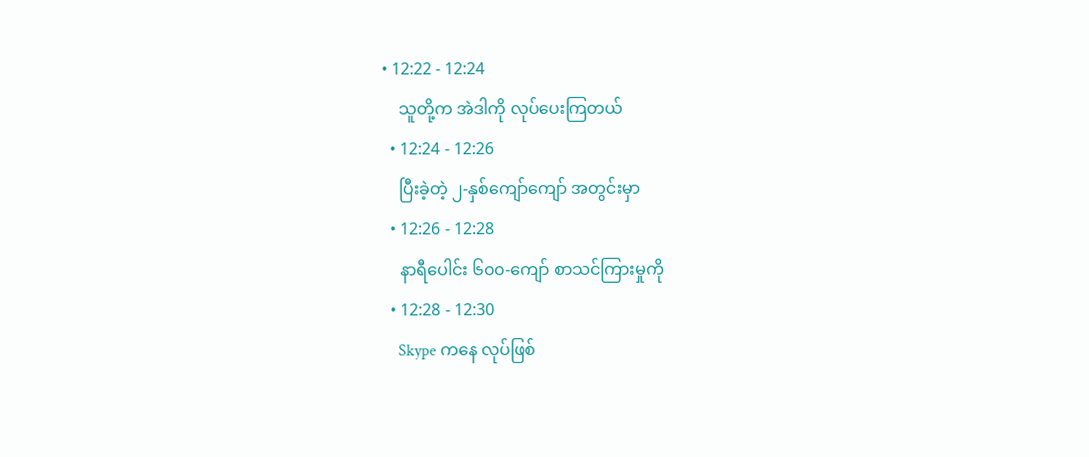• 12:22 - 12:24
    သူတို့က အဲဒါကို လုပ်ပေးကြတယ်
  • 12:24 - 12:26
    ပြီးခဲ့တဲ့ ၂-နှစ်ကျော်ကျော် အတွင်းမှာ
  • 12:26 - 12:28
    နာရီပေါင်း ၆၀၀-ကျော် စာသင်ကြားမှုကို
  • 12:28 - 12:30
    Skype ကနေ လုပ်ဖြစ်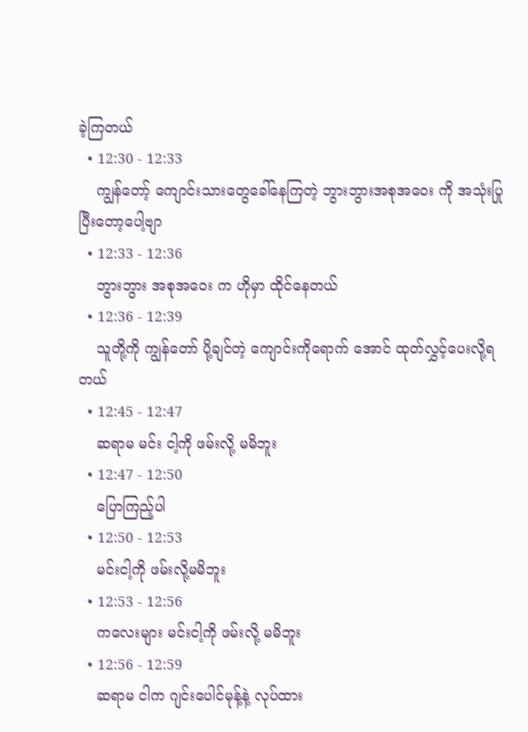ခဲ့ကြတယ်
  • 12:30 - 12:33
    ကျွန်တော့် ကျောင်းသားတွေခေါ်နေကြတဲ့ ဘွားဘွားအစုအဝေး ကို အသုံးပြုပြီးတော့ပေါ့ဗျာ
  • 12:33 - 12:36
    ဘွားဘွား အစုအဝေး က ဟိုမှာ ထိုင်နေတယ်
  • 12:36 - 12:39
    သူတို့ကို ကျွန်တော် ပို့ချင်တဲ့ ကျောင်းကိုရောက် အောင် ထုတ်လွှင့်ပေးလို့ရတယ်
  • 12:45 - 12:47
    ဆရာမ မင်း ငါ့ကို ဖမ်းလို့ မမိဘူး
  • 12:47 - 12:50
    ပြောကြည့်ပါ
  • 12:50 - 12:53
    မင်းငါ့ကို ဖမ်းလို့မမိဘူး
  • 12:53 - 12:56
    ကလေးများ မင်းငါ့ကို ဖမ်းလို့ မမိဘူး
  • 12:56 - 12:59
    ဆရာမ ငါက ဂျင်းပေါင်မုန့်နဲ့ လုပ်ထား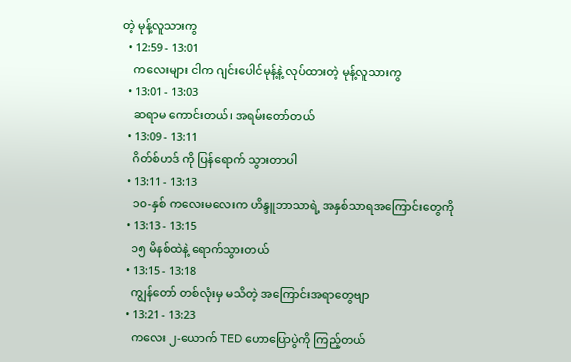တဲ့ မုန့်လူသားကွ
  • 12:59 - 13:01
    ကလေးများ ငါက ဂျင်းပေါင်မုန့်နဲ့ လုပ်ထားတဲ့ မုန့်လူသားကွ
  • 13:01 - 13:03
    ဆရာမ ကောင်းတယ်၊ အရမ်းတော်တယ်
  • 13:09 - 13:11
    ဂိတ်စ်ဟဒ် ကို ပြန်ရောက် သွားတာပါ
  • 13:11 - 13:13
    ၁၀-နှစ် ကလေးမလေးက ဟိန္ဒူဘာသာရဲ့ အနှစ်သာရအကြောင်းတွေကို
  • 13:13 - 13:15
    ၁၅ မိနစ်ထဲနဲ့ ရောက်သွားတယ်
  • 13:15 - 13:18
    ကျွန်တော် တစ်လုံးမှ မသိတဲ့ အကြောင်းအရာတွေဗျာ
  • 13:21 - 13:23
    ကလေး ၂-ယောက် TED ဟောပြောပွဲကို ကြည့်တယ်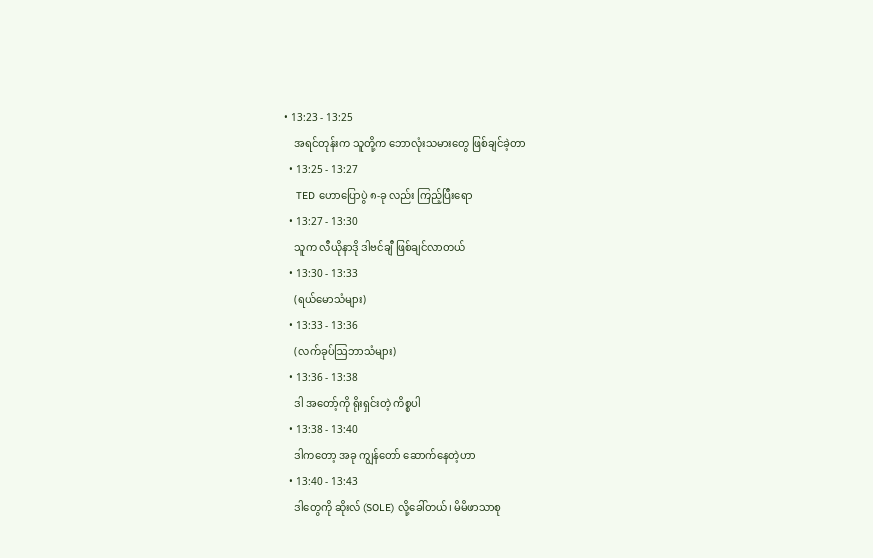• 13:23 - 13:25
    အရင်တုန်းက သူတို့က ဘောလုံးသမားတွေ ဖြစ်ချင်ခဲ့တာ
  • 13:25 - 13:27
    TED ဟောပြောပွဲ ၈-ခု လည်း ကြည့်ပြီးရော
  • 13:27 - 13:30
    သူက လီယိုနာဒို ဒါဗင်ချီ ဖြစ်ချင်လာတယ်
  • 13:30 - 13:33
    (ရယ်မောသံများ)
  • 13:33 - 13:36
    (လက်ခုပ်ဩဘာသံများ)
  • 13:36 - 13:38
    ဒါ အတော့်ကို ရိုးရှင်းတဲ့ ကိစ္စပါ
  • 13:38 - 13:40
    ဒါကတော့ အခု ကျွန်တော် ဆောက်နေတဲ့ဟာ
  • 13:40 - 13:43
    ဒါတွေကို ဆိုးလ် (SOLE) လို့ခေါ်တယ်၊ မိမိဖာသာစု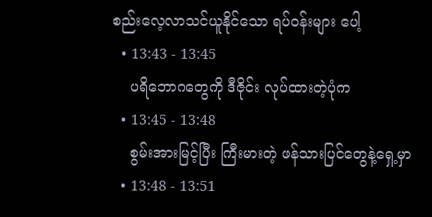စည်းလေ့လာသင်ယူနိုင်သော ရပ်ဝန်းများ ပေါ့
  • 13:43 - 13:45
    ပရိဘောဂတွေကို ဒီဇိုင်း လုပ်ထားတဲ့ပုံက
  • 13:45 - 13:48
    စွမ်းအားမြင့်ပြီး ကြီးမားတဲ့ ဖန်သားပြင်တွေနဲ့ရှေ့မှာ
  • 13:48 - 13:51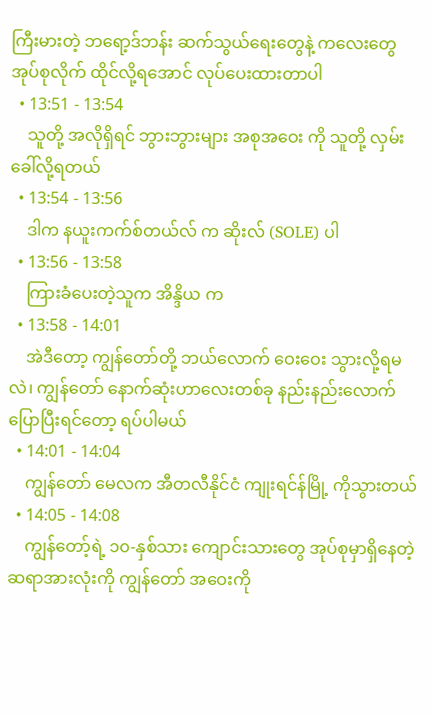ကြီးမားတဲ့ ဘရော့ဒ်ဘန်း ဆက်သွယ်ရေးတွေနဲ့ ကလေးတွေ အုပ်စုလိုက် ထိုင်လို့ရအောင် လုပ်ပေးထားတာပါ
  • 13:51 - 13:54
    သူတို့ အလိုရှိရင် ဘွားဘွားများ အစုအဝေး ကို သူတို့ လှမ်းခေါ်လို့ရတယ်
  • 13:54 - 13:56
    ဒါက နယူးကက်စ်တယ်လ် က ဆိုးလ် (SOLE) ပါ
  • 13:56 - 13:58
    ကြားခံပေးတဲ့သူက အိန္ဒိယ က
  • 13:58 - 14:01
    အဲဒီတော့ ကျွန်တော်တို့ ဘယ်လောက် ဝေးဝေး သွားလို့ရမလဲ၊ ကျွန်တော် နောက်ဆုံးဟာလေးတစ်ခု နည်းနည်းလောက်ပြောပြီးရင်တော့ ရပ်ပါမယ်
  • 14:01 - 14:04
    ကျွန်တော် မေလက အီတလီနိုင်ငံ ကျုးရင်န်မြို့ ကိုသွားတယ်
  • 14:05 - 14:08
    ကျွန်တော့်ရဲ့ ၁၀-နှစ်သား ကျောင်းသားတွေ အုပ်စုမှာရှိနေတဲ့ ဆရာအားလုံးကို ကျွန်တော် အဝေးကို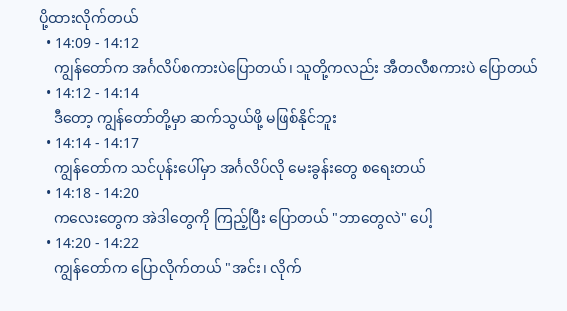ပို့ထားလိုက်တယ်
  • 14:09 - 14:12
    ကျွန်တော်က အင်္ဂလိပ်စကားပဲပြောတယ်၊ သူတို့ကလည်း အီတလီစကားပဲ ပြောတယ်
  • 14:12 - 14:14
    ဒီတော့ ကျွန်တော်တို့မှာ ဆက်သွယ်ဖို့ မဖြစ်နိုင်ဘူး
  • 14:14 - 14:17
    ကျွန်တော်က သင်ပုန်းပေါ်မှာ အင်္ဂလိပ်လို မေးခွန်းတွေ စရေးတယ်
  • 14:18 - 14:20
    ကလေးတွေက အဲဒါတွေကို ကြည့်ပြီး ပြောတယ် "ဘာတွေလဲ" ပေါ့
  • 14:20 - 14:22
    ကျွန်တော်က ပြောလိုက်တယ် "အင်း၊ လိုက်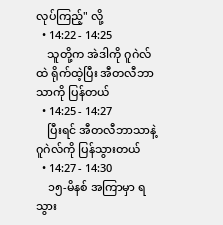လုပ်ကြည့်" လို့
  • 14:22 - 14:25
    သူတို့က အဲဒါကို ဂူဂဲလ်ထဲ ရိုက်ထဲ့ပြီး အီတလီဘာသာကို ပြန်တယ်
  • 14:25 - 14:27
    ပြီးရင် အီတလီဘာသာနဲ့ ဂူဂဲလ်ကို ပြန်သွားတယ်
  • 14:27 - 14:30
    ၁၅-မိနစ် အကြာမှာ ရသွား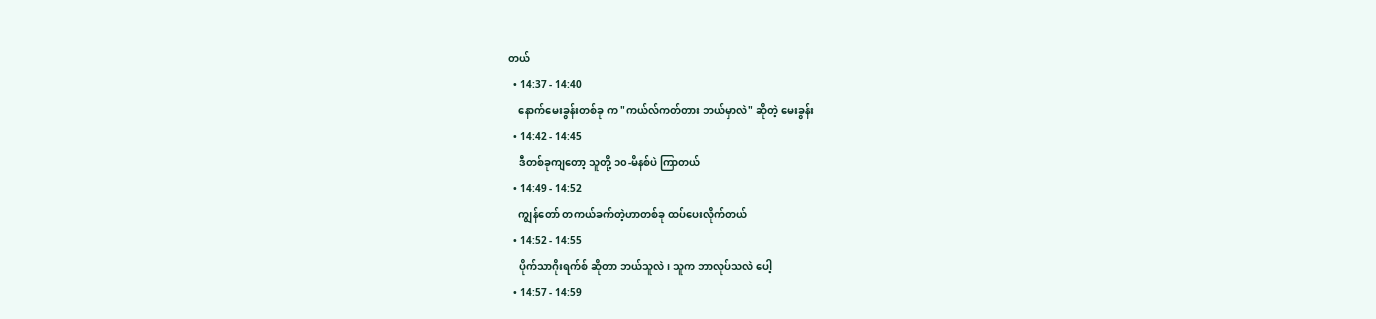တယ်
  • 14:37 - 14:40
    နောက်မေးခွန်းတစ်ခု က "ကယ်လ်ကတ်တား ဘယ်မှာလဲ" ဆိုတဲ့ မေးခွန်း
  • 14:42 - 14:45
    ဒီတစ်ခုကျတော့ သူတို့ ၁၀-မိနစ်ပဲ ကြာတယ်
  • 14:49 - 14:52
    ကျွန်တော် တကယ်ခက်တဲ့ဟာတစ်ခု ထပ်ပေးလိုက်တယ်
  • 14:52 - 14:55
    ပိုက်သာဂိုးရက်စ် ဆိုတာ ဘယ်သူလဲ၊ သူက ဘာလုပ်သလဲ ပေါ့
  • 14:57 - 14:59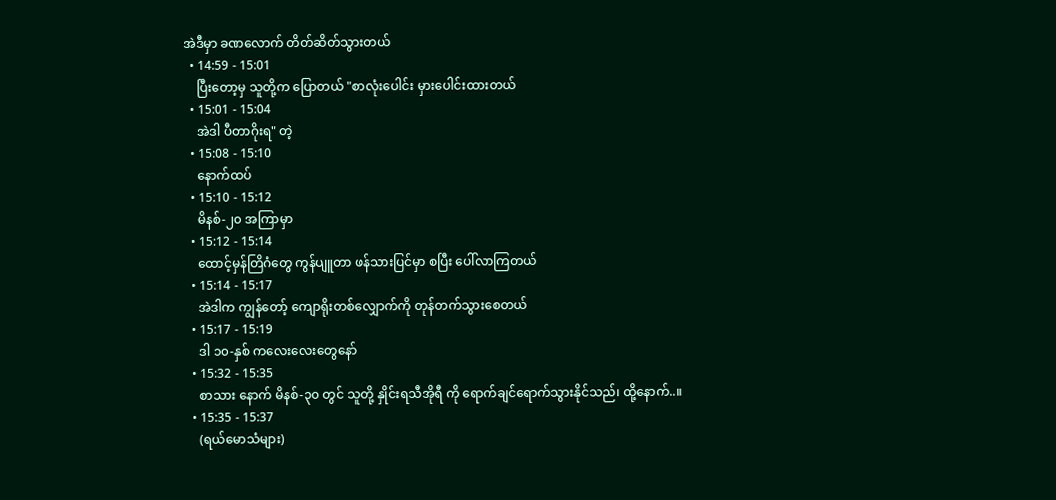အဲဒီမှာ ခဏလောက် တိတ်ဆိတ်သွားတယ်
  • 14:59 - 15:01
    ပြီးတော့မှ သူတို့က ပြောတယ် "စာလုံးပေါင်း မှားပေါင်းထားတယ်
  • 15:01 - 15:04
    အဲဒါ ပီတာဂိုးရ" တဲ့
  • 15:08 - 15:10
    နောက်ထပ်
  • 15:10 - 15:12
    မိနစ်-၂၀ အကြာမှာ
  • 15:12 - 15:14
    ထောင့်မှန်တြိဂံတွေ ကွန်ပျူတာ ဖန်သားပြင်မှာ စပြီး ပေါ်လာကြတယ်
  • 15:14 - 15:17
    အဲဒါက ကျွန်တော့် ကျောရိုးတစ်လျှောက်ကို တုန်တက်သွားစေတယ်
  • 15:17 - 15:19
    ဒါ ၁၀-နှစ် ကလေးလေးတွေနော်
  • 15:32 - 15:35
    စာသား နောက် မိနစ်-၃၀ တွင် သူတို့ နှိုင်းရသီအိုရီ ကို ရောက်ချင်ရောက်သွားနိုင်သည်၊ ထို့နောက်..။
  • 15:35 - 15:37
    (ရယ်မောသံများ)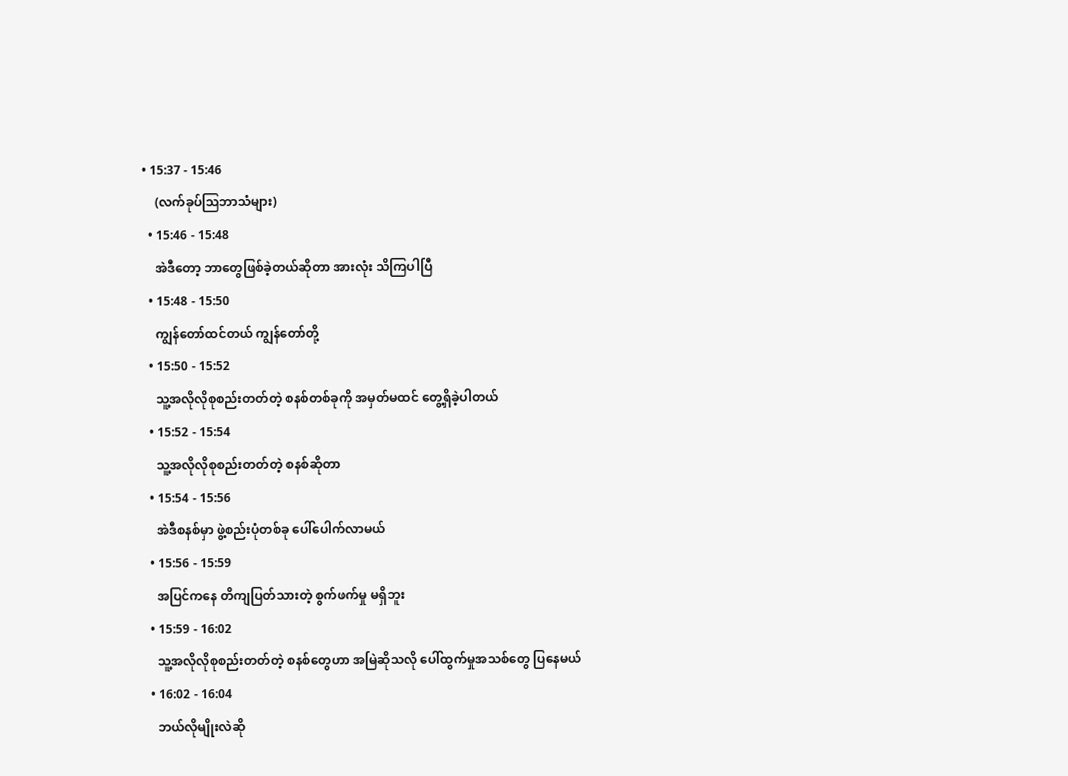• 15:37 - 15:46
    (လက်ခုပ်ဩဘာသံများ)
  • 15:46 - 15:48
    အဲဒီတော့ ဘာတွေဖြစ်ခဲ့တယ်ဆိုတာ အားလုံး သိကြပါပြီ
  • 15:48 - 15:50
    ကျွန်တော်ထင်တယ် ကျွန်တော်တို့
  • 15:50 - 15:52
    သူ့အလိုလိုစုစည်းတတ်တဲ့ စနစ်တစ်ခုကို အမှတ်မထင် တွေ့ရှိခဲ့ပါတယ်
  • 15:52 - 15:54
    သူ့အလိုလိုစုစည်းတတ်တဲ့ စနစ်ဆိုတာ
  • 15:54 - 15:56
    အဲဒီစနစ်မှာ ဖွဲ့စည်းပုံတစ်ခု ပေါ်ပေါက်လာမယ်
  • 15:56 - 15:59
    အပြင်ကနေ တိကျပြတ်သားတဲ့ စွက်ဖက်မှု မရှိဘူး
  • 15:59 - 16:02
    သူ့အလိုလိုစုစည်းတတ်တဲ့ စနစ်တွေဟာ အမြဲဆိုသလို ပေါ်ထွက်မှုအသစ်တွေ ပြနေမယ်
  • 16:02 - 16:04
    ဘယ်လိုမျိုးလဲဆို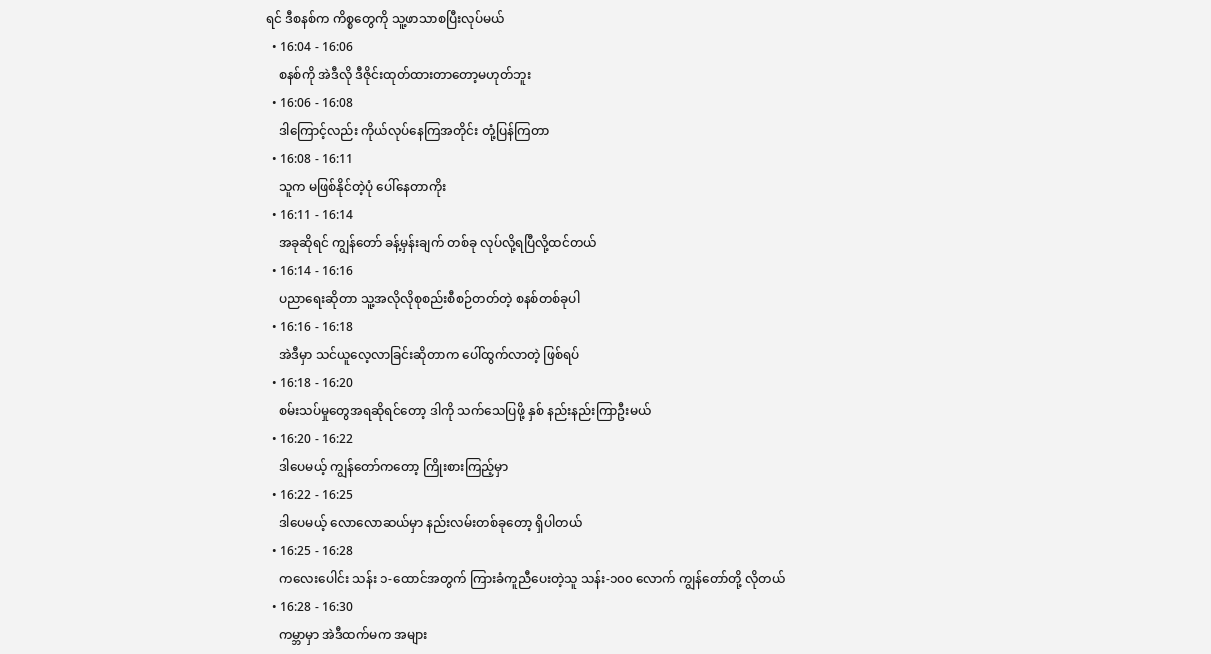ရင် ဒီစနစ်က ကိစ္စတွေကို သူ့ဖာသာစပြီးလုပ်မယ်
  • 16:04 - 16:06
    စနစ်ကို အဲဒီလို ဒီဇိုင်းထုတ်ထားတာတော့မဟုတ်ဘူး
  • 16:06 - 16:08
    ဒါကြောင့်လည်း ကိုယ်လုပ်နေကြအတိုင်း တုံ့ပြန်ကြတာ
  • 16:08 - 16:11
    သူက မဖြစ်နိုင်တဲ့ပုံ ပေါ်နေတာကိုး
  • 16:11 - 16:14
    အခုဆိုရင် ကျွန်တော် ခန့်မှန်းချက် တစ်ခု လုပ်လို့ရပြီလို့ထင်တယ်
  • 16:14 - 16:16
    ပညာရေးဆိုတာ သူ့အလိုလိုစုစည်းစီစဉ်တတ်တဲ့ စနစ်တစ်ခုပါ
  • 16:16 - 16:18
    အဲဒီမှာ သင်ယူလေ့လာခြင်းဆိုတာက ပေါ်ထွက်လာတဲ့ ဖြစ်ရပ်
  • 16:18 - 16:20
    စမ်းသပ်မှုတွေအရဆိုရင်တော့ ဒါကို သက်သေပြဖို့ နှစ် နည်းနည်းကြာဦးမယ်
  • 16:20 - 16:22
    ဒါပေမယ့် ကျွန်တော်ကတော့ ကြိုးစားကြည့်မှာ
  • 16:22 - 16:25
    ဒါပေမယ့် လောလောဆယ်မှာ နည်းလမ်းတစ်ခုတော့ ရှိပါတယ်
  • 16:25 - 16:28
    ကလေးပေါင်း သန်း ၁-ထောင်အတွက် ကြားခံကူညီပေးတဲ့သူ သန်း-၁၀၀ လောက် ကျွန်တော်တို့ လိုတယ်
  • 16:28 - 16:30
    ကမ္ဘာမှာ အဲဒီထက်မက အများ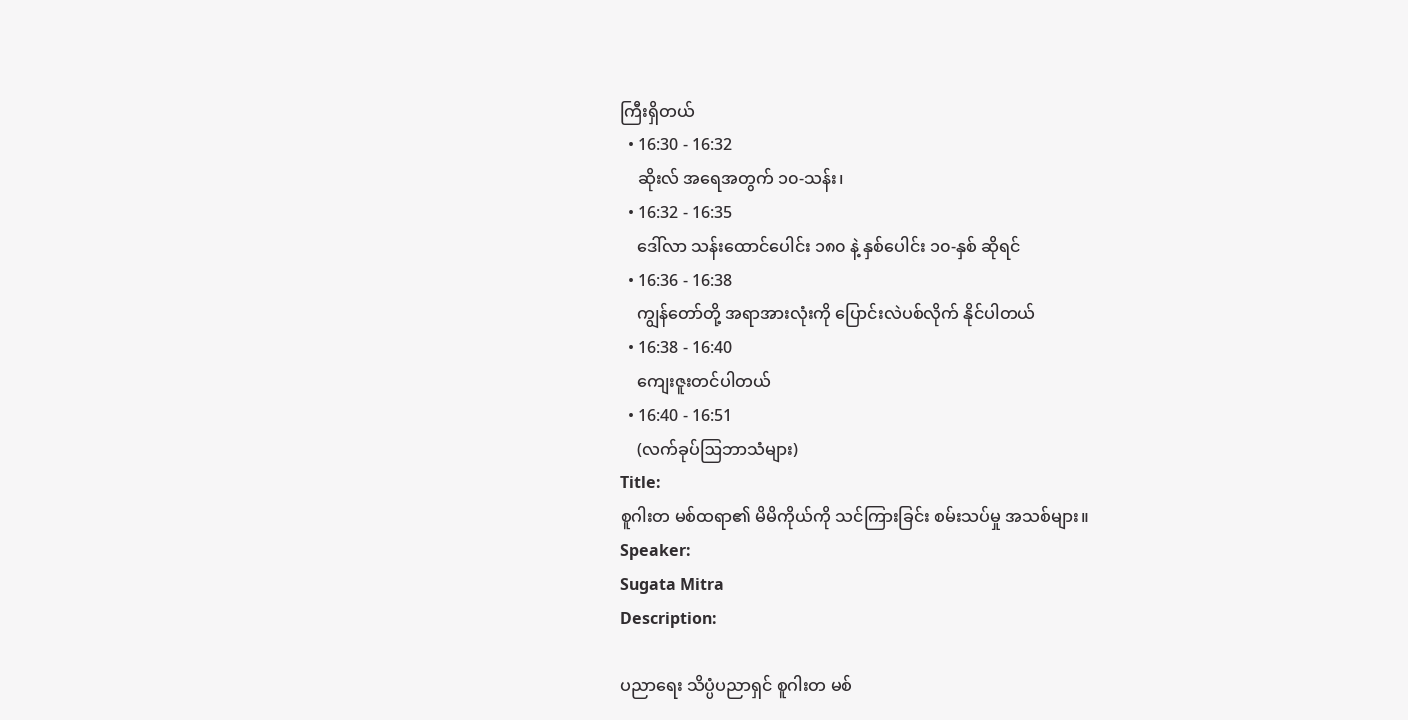ကြီးရှိတယ်
  • 16:30 - 16:32
    ဆိုးလ် အရေအတွက် ၁၀-သန်း၊
  • 16:32 - 16:35
    ဒေါ်လာ သန်းထောင်ပေါင်း ၁၈၀ နဲ့ နှစ်ပေါင်း ၁၀-နှစ် ဆိုရင်
  • 16:36 - 16:38
    ကျွန်တော်တို့ အရာအားလုံးကို ပြောင်းလဲပစ်လိုက် နိုင်ပါတယ်
  • 16:38 - 16:40
    ကျေးဇူးတင်ပါတယ်
  • 16:40 - 16:51
    (လက်ခုပ်ဩဘာသံများ)
Title:
စူဂါးတ မစ်ထရာ၏ မိမိကိုယ်ကို သင်ကြားခြင်း စမ်းသပ်မှု အသစ်များ။
Speaker:
Sugata Mitra
Description:

ပညာရေး သိပ္ပံပညာရှင် စူဂါးတ မစ်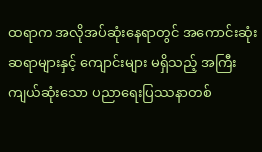ထရာက အလိုအပ်ဆုံးနေရာတွင် အကောင်းဆုံးဆရာများနှင့် ကျောင်းများ မရှိသည့် အကြီးကျယ်ဆုံးသော ပညာရေးပြဿနာတစ်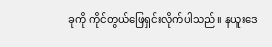ခုကို ကိုင်တွယ်ဖြေရှင်းလိုက်ပါသည်။ နယူးဒေ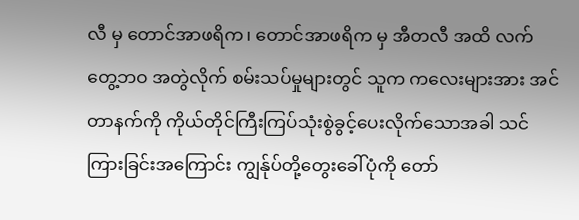လီ မှ တောင်အာဖရိက၊ တောင်အာဖရိက မှ အီတလီ အထိ လက်တွေ့ဘဝ အတွဲလိုက် စမ်းသပ်မှုများတွင် သူက ကလေးများအား အင်တာနက်ကို ကိုယ်တိုင်ကြီးကြပ်သုံးစွဲခွင့်ပေးလိုက်သောအခါ သင်ကြားခြင်းအကြောင်း ကျွန်ုပ်တို့တွေးခေါ်ပုံကို တော်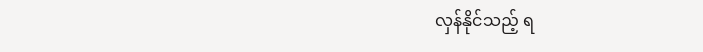လှန်နိုင်သည့် ရ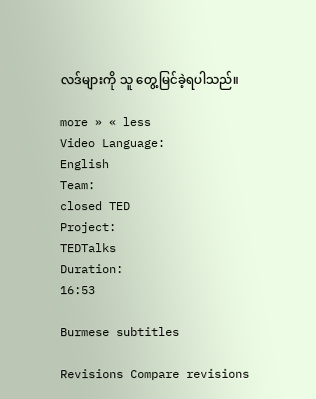လဒ်များကို သူ တွေ့မြင်ခဲ့ရပါသည်။

more » « less
Video Language:
English
Team:
closed TED
Project:
TEDTalks
Duration:
16:53

Burmese subtitles

Revisions Compare revisions